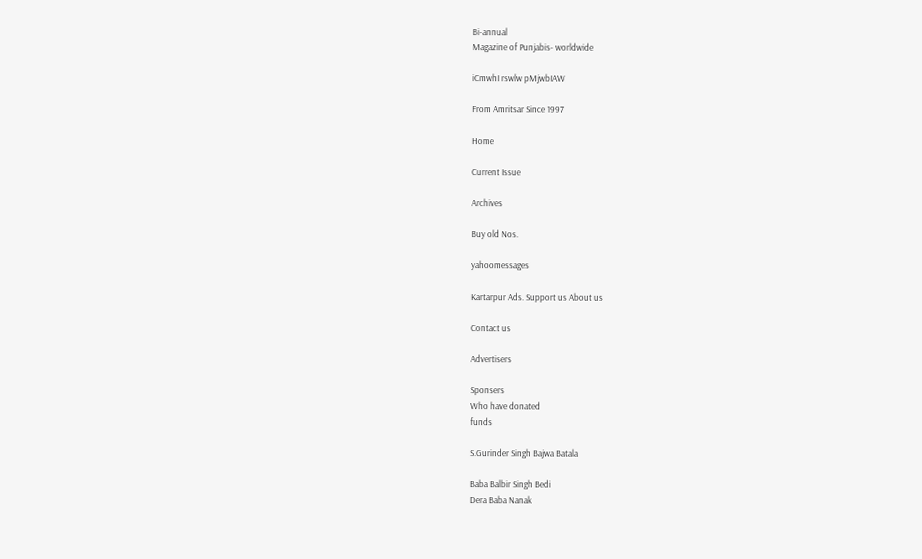Bi-annual
Magazine of Punjabis- worldwide

iCmwhI rswlw pMjwbIAW

From Amritsar Since 1997

Home

Current Issue

Archives

Buy old Nos.

yahoomessages

Kartarpur Ads. Support us About us

Contact us

Advertisers

Sponsers
Who have donated
funds

S.Gurinder Singh Bajwa Batala

Baba Balbir Singh Bedi
Dera Baba Nanak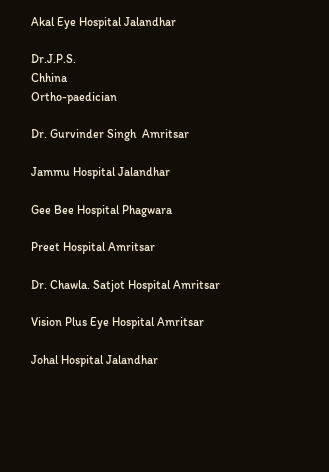Akal Eye Hospital Jalandhar

Dr.J.P.S.
Chhina
Ortho-paedician

Dr. Gurvinder Singh  Amritsar

Jammu Hospital Jalandhar

Gee Bee Hospital Phagwara

Preet Hospital Amritsar

Dr. Chawla. Satjot Hospital Amritsar

Vision Plus Eye Hospital Amritsar

Johal Hospital Jalandhar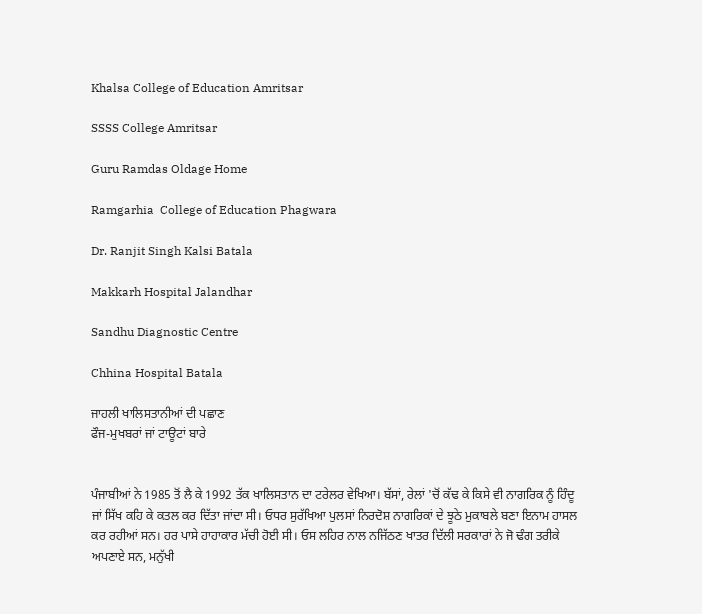Khalsa College of Education Amritsar

SSSS College Amritsar

Guru Ramdas Oldage Home

Ramgarhia  College of Education Phagwara

Dr. Ranjit Singh Kalsi Batala

Makkarh Hospital Jalandhar

Sandhu Diagnostic Centre

Chhina Hospital Batala

ਜਾਹਲੀ ਖਾਲਿਸਤਾਨੀਆਂ ਦੀ ਪਛਾਣ
ਫੌਜ-ਮੁਖਬਰਾਂ ਜਾਂ ਟਾਊਟਾਂ ਬਾਰੇ


ਪੰਜਾਬੀਆਂ ਨੇ 1985 ਤੋਂ ਲੈ ਕੇ 1992 ਤੱਕ ਖਾਲਿਸਤਾਨ ਦਾ ਟਰੇਲਰ ਵੇਖਿਆ। ਬੱਸਾਂ, ਰੇਲਾਂ 'ਚੋਂ ਕੱਢ ਕੇ ਕਿਸੇ ਵੀ ਨਾਗਰਿਕ ਨੂੰ ਹਿੰਦੂ ਜਾਂ ਸਿੱਖ ਕਹਿ ਕੇ ਕਤਲ ਕਰ ਦਿੱਤਾ ਜਾਂਦਾ ਸੀ। ਓਧਰ ਸੁਰੱਖਿਆ ਪੁਲਸਾਂ ਨਿਰਦੋਸ਼ ਨਾਗਰਿਕਾਂ ਦੇ ਝੂਠੇ ਮੁਕਾਬਲੇ ਬਣਾ ਇਨਾਮ ਹਾਸਲ ਕਰ ਰਹੀਆਂ ਸਨ। ਹਰ ਪਾਸੇ ਹਾਹਾਕਾਰ ਮੱਚੀ ਹੋਈ ਸੀ। ਓਸ ਲਹਿਰ ਨਾਲ ਨਜਿੱਠਣ ਖਾਤਰ ਦਿੱਲੀ ਸਰਕਾਰਾਂ ਨੇ ਜੋ ਢੰਗ ਤਰੀਕੇ ਅਪਣਾਏ ਸਨ, ਮਨੁੱਖੀ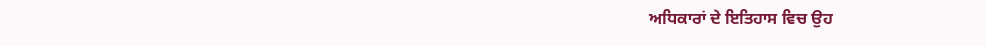ਅਧਿਕਾਰਾਂ ਦੇ ਇਤਿਹਾਸ ਵਿਚ ਉਹ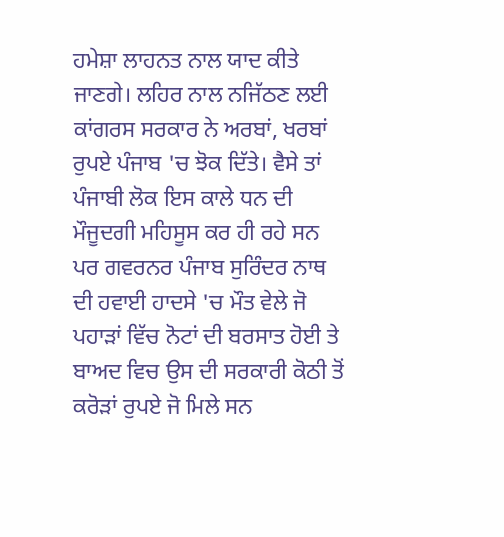ਹਮੇਸ਼ਾ ਲਾਹਨਤ ਨਾਲ ਯਾਦ ਕੀਤੇ ਜਾਣਗੇ। ਲਹਿਰ ਨਾਲ ਨਜਿੱਠਣ ਲਈ ਕਾਂਗਰਸ ਸਰਕਾਰ ਨੇ ਅਰਬਾਂ, ਖਰਬਾਂ ਰੁਪਏ ਪੰਜਾਬ 'ਚ ਝੋਕ ਦਿੱਤੇ। ਵੈਸੇ ਤਾਂ ਪੰਜਾਬੀ ਲੋਕ ਇਸ ਕਾਲੇ ਧਨ ਦੀ ਮੌਜੂਦਗੀ ਮਹਿਸੂਸ ਕਰ ਹੀ ਰਹੇ ਸਨ ਪਰ ਗਵਰਨਰ ਪੰਜਾਬ ਸੁਰਿੰਦਰ ਨਾਥ ਦੀ ਹਵਾਈ ਹਾਦਸੇ 'ਚ ਮੌਤ ਵੇਲੇ ਜੋ ਪਹਾੜਾਂ ਵਿੱਚ ਨੋਟਾਂ ਦੀ ਬਰਸਾਤ ਹੋਈ ਤੇ ਬਾਅਦ ਵਿਚ ਉਸ ਦੀ ਸਰਕਾਰੀ ਕੋਠੀ ਤੋਂ ਕਰੋੜਾਂ ਰੁਪਏ ਜੋ ਮਿਲੇ ਸਨ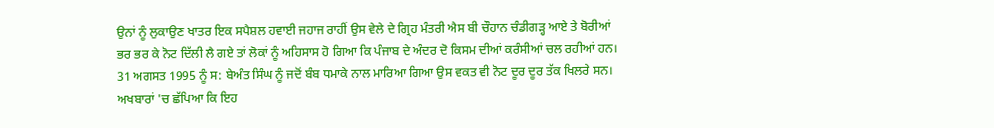ਉਨਾਂ ਨੂੰ ਲੁਕਾਉਣ ਖਾਤਰ ਇਕ ਸਪੈਸ਼ਲ ਹਵਾਈ ਜਹਾਜ ਰਾਹੀਂ ਉਸ ਵੇਲੇ ਦੇ ਗ੍ਰਿਹ ਮੰਤਰੀ ਐਸ ਬੀ ਚੌਹਾਨ ਚੰਡੀਗੜ੍ਹ ਆਏ ਤੇ ਬੋਰੀਆਂ ਭਰ ਭਰ ਕੇ ਨੋਟ ਦਿੱਲੀ ਲੈ ਗਏ ਤਾਂ ਲੋਕਾਂ ਨੂੰ ਅਹਿਸਾਸ ਹੋ ਗਿਆ ਕਿ ਪੰਜਾਬ ਦੇ ਅੰਦਰ ਦੋ ਕਿਸਮ ਦੀਆਂ ਕਰੰਸੀਆਂ ਚਲ ਰਹੀਆਂ ਹਨ।
31 ਅਗਸਤ 1995 ਨੂੰ ਸ: ਬੇਅੰਤ ਸਿੰਘ ਨੂੰ ਜਦੋਂ ਬੰਬ ਧਮਾਕੇ ਨਾਲ ਮਾਰਿਆ ਗਿਆ ਉਸ ਵਕਤ ਵੀ ਨੋਟ ਦੂਰ ਦੂਰ ਤੱਕ ਖਿਲਰੇ ਸਨ। ਅਖਬਾਰਾਂ 'ਚ ਛੱਪਿਆ ਕਿ ਇਹ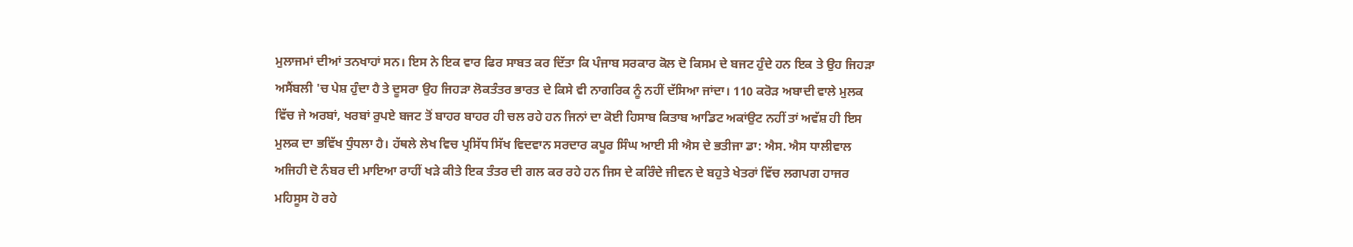ਮੁਲਾਜਮਾਂ ਦੀਆਂ ਤਨਖਾਹਾਂ ਸਨ। ਇਸ ਨੇ ਇਕ ਵਾਰ ਫਿਰ ਸਾਬਤ ਕਰ ਦਿੱਤਾ ਕਿ ਪੰਜਾਬ ਸਰਕਾਰ ਕੋਲ ਦੋ ਕਿਸਮ ਦੇ ਬਜਟ ਹੁੰਦੇ ਹਨ ਇਕ ਤੇ ਉਹ ਜਿਹੜਾ ਅਸੈਂਬਲੀ 'ਚ ਪੇਸ਼ ਹੁੰਦਾ ਹੈ ਤੇ ਦੂਸਰਾ ਉਹ ਜਿਹੜਾ ਲੋਕਤੰਤਰ ਭਾਰਤ ਦੇ ਕਿਸੇ ਵੀ ਨਾਗਰਿਕ ਨੂੰ ਨਹੀਂ ਦੱਸਿਆ ਜਾਂਦਾ। 110 ਕਰੋੜ ਅਬਾਦੀ ਵਾਲੇ ਮੁਲਕ ਵਿੱਚ ਜੇ ਅਰਬਾਂ, ਖਰਬਾਂ ਰੁਪਏ ਬਜਟ ਤੋਂ ਬਾਹਰ ਬਾਹਰ ਹੀ ਚਲ ਰਹੇ ਹਨ ਜਿਨਾਂ ਦਾ ਕੋਈ ਹਿਸਾਬ ਕਿਤਾਬ ਆਡਿਟ ਅਕਾਂਉਟ ਨਹੀਂ ਤਾਂ ਅਵੱਸ਼ ਹੀ ਇਸ ਮੁਲਕ ਦਾ ਭਵਿੱਖ ਧੁੰਧਲਾ ਹੈ। ਹੱਥਲੇ ਲੇਖ ਵਿਚ ਪ੍ਰਸਿੱਧ ਸਿੱਖ ਵਿਦਵਾਨ ਸਰਦਾਰ ਕਪੂਰ ਸਿੰਘ ਆਈ ਸੀ ਐਸ ਦੇ ਭਤੀਜਾ ਡਾ: ਐਸ. ਐਸ ਧਾਲੀਵਾਲ ਅਜਿਹੀ ਦੋ ਨੰਬਰ ਦੀ ਮਾਇਆ ਰਾਹੀਂ ਖੜੇ ਕੀਤੇ ਇਕ ਤੰਤਰ ਦੀ ਗਲ ਕਰ ਰਹੇ ਹਨ ਜਿਸ ਦੇ ਕਰਿੰਦੇ ਜੀਵਨ ਦੇ ਬਹੁਤੇ ਖੇਤਰਾਂ ਵਿੱਚ ਲਗਪਗ ਹਾਜਰ ਮਹਿਸੂਸ ਹੋ ਰਹੇ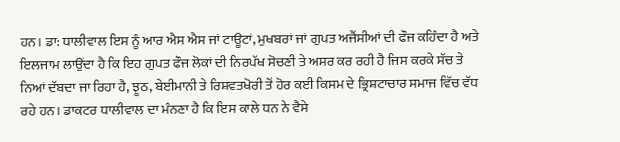ਹਨ। ਡਾ: ਧਾਲੀਵਾਲ ਇਸ ਨੂੰ ਆਰ ਐਸ ਐਸ ਜਾਂ ਟਾਊਟਾਂ, ਮੁਖਬਰਾਂ ਜਾਂ ਗੁਪਤ ਅਜੈਂਸੀਆਂ ਦੀ ਫੌਜ ਕਹਿੰਦਾ ਹੈ ਅਤੇ ਇਲਜਾਮ ਲਾਉਂਦਾ ਹੈ ਕਿ ਇਹ ਗੁਪਤ ਫੌਜ ਲੋਕਾਂ ਦੀ ਨਿਰਪੱਖ ਸੋਚਣੀ ਤੇ ਅਸਰ ਕਰ ਰਹੀ ਹੈ ਜਿਸ ਕਰਕੇ ਸੱਚ ਤੇ ਨਿਆਂ ਦੱਬਦਾ ਜਾ ਰਿਹਾ ਹੈ, ਝੂਠ, ਬੇਈਮਾਨੀ ਤੇ ਰਿਸ਼ਵਤਖੋਰੀ ਤੋਂ ਹੋਰ ਕਈ ਕਿਸਮ ਦੇ ਭ੍ਰਿਸ਼ਟਾਚਾਰ ਸਮਾਜ ਵਿੱਚ ਵੱਧ ਰਹੇ ਹਨ। ਡਾਕਟਰ ਧਾਲੀਵਾਲ ਦਾ ਮੰਨਣਾ ਹੈ ਕਿ ਇਸ ਕਾਲੇ ਧਨ ਨੇ ਵੈਸੇ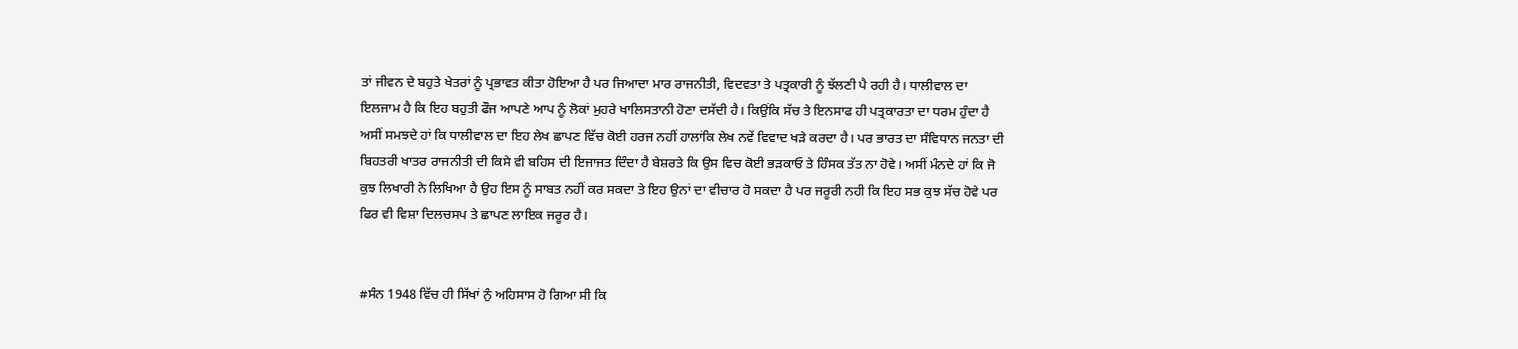ਤਾਂ ਜੀਵਨ ਦੇ ਬਹੁਤੇ ਖੇਤਰਾਂ ਨੂੰ ਪ੍ਰਭਾਵਤ ਕੀਤਾ ਹੋਇਆ ਹੈ ਪਰ ਜਿਆਦਾ ਮਾਰ ਰਾਜਨੀਤੀ, ਵਿਦਵਤਾ ਤੇ ਪਤ੍ਰਕਾਰੀ ਨੂੰ ਝੱਲਣੀ ਪੈ ਰਹੀ ਹੈ। ਧਾਲੀਵਾਲ ਦਾ ਇਲਜਾਮ ਹੈ ਕਿ ਇਹ ਬਹੁਤੀ ਫੌਜ ਆਪਣੇ ਆਪ ਨੂੰ ਲੋਕਾਂ ਮੁਹਰੇ ਖਾਲਿਸਤਾਨੀ ਹੋਣਾ ਦਸੱਦੀ ਹੈ। ਕਿਉਂਕਿ ਸੱਚ ਤੇ ਇਨਸਾਫ ਹੀ ਪਤ੍ਰਕਾਰਤਾ ਦਾ ਧਰਮ ਹੁੰਦਾ ਹੈ ਅਸੀਂ ਸਮਝਦੇ ਹਾਂ ਕਿ ਧਾਲੀਵਾਲ ਦਾ ਇਹ ਲੇਖ ਛਾਪਣ ਵਿੱਚ ਕੋਈ ਹਰਜ ਨਹੀਂ ਹਾਲਾਂਕਿ ਲੇਖ ਨਵੇਂ ਵਿਵਾਦ ਖੜੇ ਕਰਦਾ ਹੈ। ਪਰ ਭਾਰਤ ਦਾ ਸੰਵਿਧਾਨ ਜਨਤਾ ਦੀ ਬਿਹਤਰੀ ਖਾਤਰ ਰਾਜਨੀਤੀ ਦੀ ਕਿਸੇ ਵੀ ਬਹਿਸ ਦੀ ਇਜਾਜਤ ਦਿੰਦਾ ਹੈ ਬੇਸ਼ਰਤੇ ਕਿ ਉਸ ਵਿਚ ਕੋਈ ਭੜਕਾਓ ਤੇ ਹਿੰਸਕ ਤੱਤ ਨਾ ਹੋਵੇ। ਅਸੀਂ ਮੰਨਦੇ ਹਾਂ ਕਿ ਜੋ ਕੁਝ ਲਿਖਾਰੀ ਨੇ ਲਿਖਿਆ ਹੈ ਉਹ ਇਸ ਨੂੰ ਸਾਬਤ ਨਹੀਂ ਕਰ ਸਕਦਾ ਤੇ ਇਹ ਉਨਾਂ ਦਾ ਵੀਚਾਰ ਹੋ ਸਕਦਾ ਹੈ ਪਰ ਜਰੂਰੀ ਨਹੀ ਕਿ ਇਹ ਸਭ ਕੁਝ ਸੱਚ ਹੋਵੇ ਪਰ ਫਿਰ ਵੀ ਵਿਸ਼ਾ ਦਿਲਚਸਪ ਤੇ ਛਾਪਣ ਲਾਇਕ ਜਰੂਰ ਹੈ।


#ਸੰਨ 1948 ਵਿੱਚ ਹੀ ਸਿੱਖਾਂ ਨੁੰ ਅਹਿਸਾਸ ਹੋ ਗਿਆ ਸੀ ਕਿ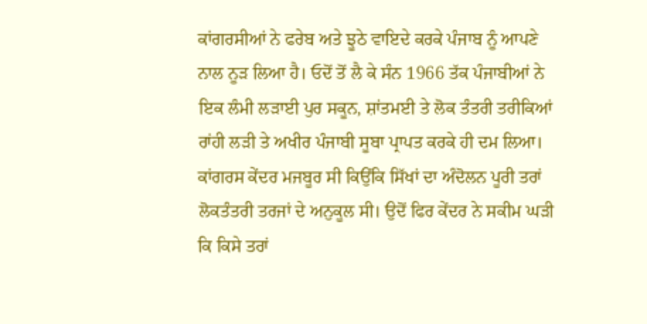ਕਾਂਗਰਸੀਆਂ ਨੇ ਫਰੇਬ ਅਤੇ ਝੂਠੇ ਵਾਇਦੇ ਕਰਕੇ ਪੰਜਾਬ ਨੂੰ ਆਪਣੇ ਨਾਲ ਨੂੜ ਲਿਆ ਹੈ। ਓਦੋਂ ਤੋਂ ਲੈ ਕੇ ਸੰਨ 1966 ਤੱਕ ਪੰਜਾਬੀਆਂ ਨੇ ਇਕ ਲੰਮੀ ਲੜਾਈ ਪੁਰ ਸਕੂਨ, ਸ਼ਾਂਤਮਈ ਤੇ ਲੋਕ ਤੰਤਰੀ ਤਰੀਕਿਆਂ ਰਾਂਹੀ ਲੜੀ ਤੇ ਅਖੀਰ ਪੰਜਾਬੀ ਸੂਬਾ ਪ੍ਰਾਪਤ ਕਰਕੇ ਹੀ ਦਮ ਲਿਆ। ਕਾਂਗਰਸ ਕੇਂਦਰ ਮਜਬੂਰ ਸੀ ਕਿਉਂਕਿ ਸਿੱਖਾਂ ਦਾ ਅੰਦੋਲਨ ਪੂਰੀ ਤਰਾਂ ਲੋਕਤੰਤਰੀ ਤਰਜਾਂ ਦੇ ਅਨੁਕੂਲ ਸੀ। ਉਦੋਂ ਫਿਰ ਕੇਂਦਰ ਨੇ ਸਕੀਮ ਘੜੀ ਕਿ ਕਿਸੇ ਤਰਾਂ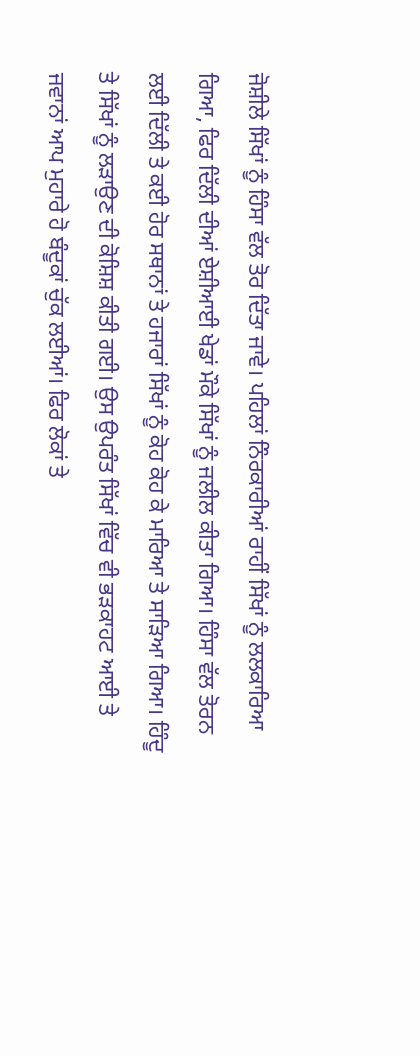ਜੋਸ਼ੀਲੇ ਸਿੱਖਾਂ ਨੂੰ ਹਿੰਸਾ ਵੱਲ ਤੋਰ ਦਿੱਤਾ ਜਾਵੇ। ਪਹਿਲਾਂ ਨਿੰਰਕਾਰੀਆਂ ਰਾਹੀਂ ਸਿੱਖਾਂ ਨੂੰ ਲਲਕਾਰਿਆ ਗਿਆ, ਫਿਰ ਦਿੱਲੀ ਦੀਆਂ ਏਸ਼ੀਆਈ ਖੇਡਾਂ ਮੌਕੇ ਸਿੱਖਾਂ ਨੂੰ ਜਲੀਲ ਕੀਤਾ ਗਿਆ। ਹਿੰਸਾ ਵੱਲ ਤੋਰਨ ਲਈ ਦਿੱਲੀ ਤੇ ਕਈ ਹੋਰ ਸਥਾਨਾਂ ਤੇ ਹਜਾਰਾਂ ਸਿੱਖਾਂ ਨੂੰ ਕੋਹ ਕੋਹ ਕੇ ਮਾਰਿਆ ਤੇ ਸਾੜਿਆ ਗਿਆ। ਹਿੰਦੂ ਤੇ ਸਿੱਖਾਂ ਨੂੰ ਲੜਾਉਣ ਦੀ ਕੋਸ਼ਿਸ਼ ਕੀਤੀ ਗਈ। ਉਸ ਉਪਰੰਤ ਸਿੱਖਾਂ ਵਿੱਚ ਵੀ ਭੜਕਾਹਟ ਆਈ ਤੇ ਜਵਾਨਾਂ ਆਪ ਮੁਹਾਰੇ ਹੋ ਬੰਦੂਕਾਂ ਚੁੱਕ ਲਈਆਂ। ਫਿਰ ਲੋਕਾਂ ਤੇ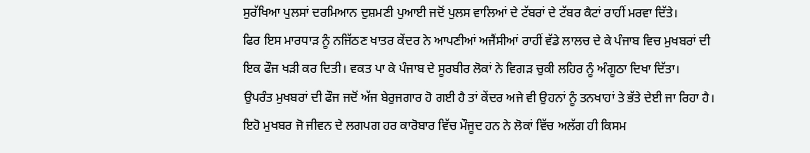ਸੁਰੱਖਿਆ ਪੁਲਸਾਂ ਦਰਮਿਆਨ ਦੁਸ਼ਮਣੀ ਪੁਆਈ ਜਦੋਂ ਪੁਲਸ ਵਾਲਿਆਂ ਦੇ ਟੱਬਰਾਂ ਦੇ ਟੱਬਰ ਕੈਟਾਂ ਰਾਹੀਂ ਮਰਵਾ ਦਿੱਤੇ।
ਫਿਰ ਇਸ ਮਾਰਧਾੜ ਨੂੰ ਨਜਿੱਠਣ ਖਾਤਰ ਕੇਂਦਰ ਨੇ ਆਪਣੀਆਂ ਅਜੈਂਸੀਆਂ ਰਾਹੀਂ ਵੱਡੇ ਲਾਲਚ ਦੇ ਕੇ ਪੰਜਾਬ ਵਿਚ ਮੁਖਬਰਾਂ ਦੀ ਇਕ ਫੌਜ ਖੜੀ ਕਰ ਦਿਤੀ। ਵਕਤ ਪਾ ਕੇ ਪੰਜਾਬ ਦੇ ਸੂਰਬੀਰ ਲੋਕਾਂ ਨੇ ਵਿਗੜ ਚੁਕੀ ਲਹਿਰ ਨੂੰ ਅੰਗੂਠਾ ਦਿਖਾ ਦਿੱਤਾ।
ਉਪਰੰਤ ਮੁਖਬਰਾਂ ਦੀ ਫੌਜ ਜਦੋਂ ਅੱਜ ਬੇਰੁਜਗਾਰ ਹੋ ਗਈ ਹੈ ਤਾਂ ਕੇਂਦਰ ਅਜੇ ਵੀ ਉਹਨਾਂ ਨੂੰ ਤਨਖਾਹਾਂ ਤੇ ਭੱਤੇ ਦੇਈ ਜਾ ਰਿਹਾ ਹੈ। ਇਹੋ ਮੁਖਬਰ ਜੋ ਜੀਵਨ ਦੇ ਲਗਪਗ ਹਰ ਕਾਰੋਬਾਰ ਵਿੱਚ ਮੌਜੂਦ ਹਨ ਨੇ ਲੋਕਾਂ ਵਿੱਚ ਅਲੱਗ ਹੀ ਕਿਸਮ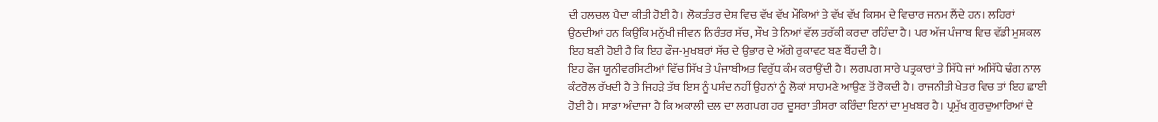ਦੀ ਹਲਚਲ ਪੈਦਾ ਕੀਤੀ ਹੋਈ ਹੈ। ਲੋਕਤੰਤਰ ਦੇਸ਼ ਵਿਚ ਵੱਖ ਵੱਖ ਮੌਕਿਆਂ ਤੇ ਵੱਖ ਵੱਖ ਕਿਸਮ ਦੇ ਵਿਚਾਰ ਜਨਮ ਲੈਂਦੇ ਹਨ। ਲਹਿਰਾਂ ਉਠਦੀਆਂ ਹਨ ਕਿਉਂਕਿ ਮਨੁੱਖੀ ਜੀਵਨ ਨਿਰੰਤਰ ਸੱਚ, ਸੌਖ ਤੇ ਨਿਆਂ ਵੱਲ ਤਰੱਕੀ ਕਰਦਾ ਰਹਿੰਦਾ ਹੈ। ਪਰ ਅੱਜ ਪੰਜਾਬ ਵਿਚ ਵੱਡੀ ਮੁਸ਼ਕਲ ਇਹ ਬਣੀ ਹੋਈ ਹੈ ਕਿ ਇਹ ਫੌਜ-ਮੁਖਬਰਾਂ ਸੱਚ ਦੇ ਉਭਾਰ ਦੇ ਅੱਗੇ ਰੁਕਾਵਟ ਬਣ ਬੈਂਹਦੀ ਹੈ।
ਇਹ ਫੌਜ ਯੂਨੀਵਰਸਿਟੀਆਂ ਵਿੱਚ ਸਿੱਖ ਤੇ ਪੰਜਾਬੀਅਤ ਵਿਰੁੱਧ ਕੰਮ ਕਰਾਉਂਦੀ ਹੈ। ਲਗਪਗ ਸਾਰੇ ਪਤ੍ਰਕਾਰਾਂ ਤੇ ਸਿੱਧੇ ਜਾਂ ਅਸਿੱਧੇ ਢੰਗ ਨਾਲ ਕੰਟਰੋਲ ਰੱਖਦੀ ਹੈ ਤੇ ਜਿਹੜੇ ਤੱਥ ਇਸ ਨੂੰ ਪਸੰਦ ਨਹੀਂ ਉਹਨਾਂ ਨੂੰ ਲੋਕਾਂ ਸਾਹਮਣੇ ਆਉਣ ਤੋਂ ਰੋਕਦੀ ਹੈ। ਰਾਜਨੀਤੀ ਖੇਤਰ ਵਿਚ ਤਾਂ ਇਹ ਛਾਈ ਹੋਈ ਹੈ। ਸਾਡਾ ਅੰਦਾਜਾ ਹੈ ਕਿ ਅਕਾਲੀ ਦਲ ਦਾ ਲਗਪਗ ਹਰ ਦੂਸਰਾ ਤੀਸਰਾ ਕਰਿੰਦਾ ਇਨਾਂ ਦਾ ਮੁਖਬਰ ਹੈ। ਪ੍ਰਮੁੱਖ ਗੁਰਦੁਆਰਿਆਂ ਦੇ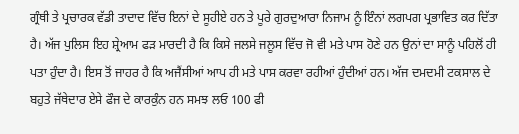ਗ੍ਰੰਥੀ ਤੇ ਪ੍ਰਚਾਰਕ ਵੱਡੀ ਤਾਦਾਦ ਵਿੱਚ ਇਨਾਂ ਦੇ ਸੂਹੀਏ ਹਨ ਤੇ ਪੂਰੇ ਗੁਰਦੁਆਰਾ ਨਿਜਾਮ ਨੂੰ ਇੰਨਾਂ ਲਗਪਗ ਪ੍ਰਭਾਵਿਤ ਕਰ ਦਿੱਤਾ ਹੈ। ਅੱਜ ਪੁਲਿਸ ਇਹ ਸ਼੍ਰੇਆਮ ਫੜ ਮਾਰਦੀ ਹੈ ਕਿ ਕਿਸੇ ਜਲਸੇ ਜਲੂਸ ਵਿੱਚ ਜੋ ਵੀ ਮਤੇ ਪਾਸ ਹੋਣੇ ਹਨ ਉਨਾਂ ਦਾ ਸਾਨੂੰ ਪਹਿਲੋਂ ਹੀ ਪਤਾ ਹੁੰਦਾ ਹੈ। ਇਸ ਤੋਂ ਜਾਹਰ ਹੈ ਕਿ ਅਜੈਂਸੀਆਂ ਆਪ ਹੀ ਮਤੇ ਪਾਸ ਕਰਵਾ ਰਹੀਆਂ ਹੁੰਦੀਆਂ ਹਨ। ਅੱਜ ਦਮਦਮੀ ਟਕਸਾਲ ਦੇ ਬਹੁਤੇ ਜੱਥੇਦਾਰ ਏਸੇ ਫੌਜ ਦੇ ਕਾਰਕੁੰਨ ਹਨ ਸਮਝ ਲਓ 100 ਫੀ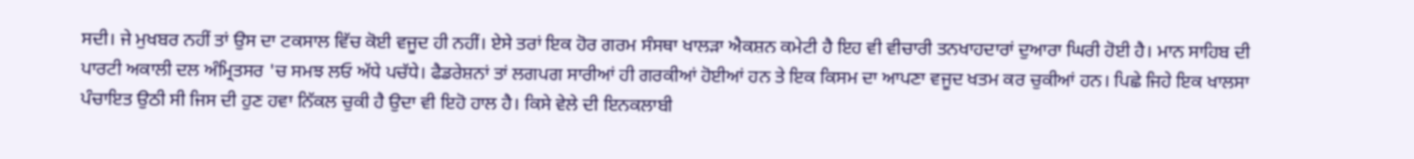ਸਦੀ। ਜੇ ਮੁਖਬਰ ਨਹੀਂ ਤਾਂ ਉਸ ਦਾ ਟਕਸਾਲ ਵਿੱਚ ਕੋਈ ਵਜੂਦ ਹੀ ਨਹੀਂ। ਏਸੇ ਤਰਾਂ ਇਕ ਹੋਰ ਗਰਮ ਸੰਸਥਾ ਖਾਲੜਾ ਐਕਸ਼ਨ ਕਮੇਟੀ ਹੈ ਇਹ ਵੀ ਵੀਚਾਰੀ ਤਨਖਾਹਦਾਰਾਂ ਦੁਆਰਾ ਘਿਰੀ ਹੋਈ ਹੈ। ਮਾਨ ਸਾਹਿਬ ਦੀ ਪਾਰਟੀ ਅਕਾਲੀ ਦਲ ਅੰਮ੍ਰਿਤਸਰ 'ਚ ਸਮਝ ਲਓ ਅੱਧੇ ਪਚੱਧੇ। ਫੈਡਰੇਸ਼ਨਾਂ ਤਾਂ ਲਗਪਗ ਸਾਰੀਆਂ ਹੀ ਗਰਕੀਆਂ ਹੋਈਆਂ ਹਨ ਤੇ ਇਕ ਕਿਸਮ ਦਾ ਆਪਣਾ ਵਜੂਦ ਖਤਮ ਕਰ ਚੁਕੀਆਂ ਹਨ। ਪਿਛੇ ਜਿਹੇ ਇਕ ਖਾਲਸਾ ਪੰਚਾਇਤ ਉਠੀ ਸੀ ਜਿਸ ਦੀ ਹੁਣ ਹਵਾ ਨਿੱਕਲ ਚੁਕੀ ਹੈ ਉਦਾ ਵੀ ਇਹੋ ਹਾਲ ਹੈ। ਕਿਸੇ ਵੇਲੇ ਦੀ ਇਨਕਲਾਬੀ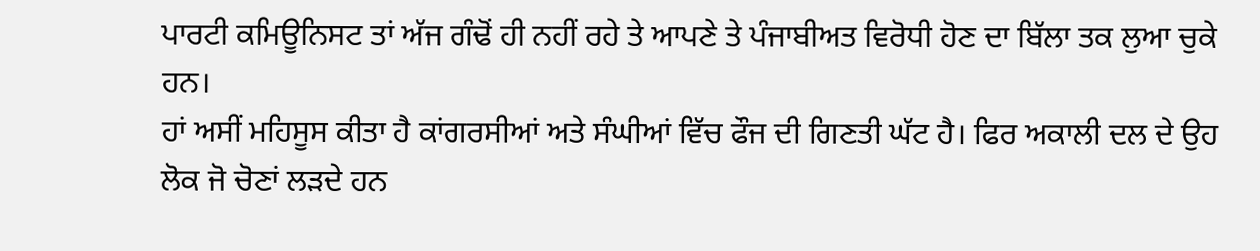ਪਾਰਟੀ ਕਮਿਊਨਿਸਟ ਤਾਂ ਅੱਜ ਗੰਢੋਂ ਹੀ ਨਹੀਂ ਰਹੇ ਤੇ ਆਪਣੇ ਤੇ ਪੰਜਾਬੀਅਤ ਵਿਰੋਧੀ ਹੋਣ ਦਾ ਬਿੱਲਾ ਤਕ ਲੁਆ ਚੁਕੇ ਹਨ।
ਹਾਂ ਅਸੀਂ ਮਹਿਸੂਸ ਕੀਤਾ ਹੈ ਕਾਂਗਰਸੀਆਂ ਅਤੇ ਸੰਘੀਆਂ ਵਿੱਚ ਫੌਜ ਦੀ ਗਿਣਤੀ ਘੱਟ ਹੈ। ਫਿਰ ਅਕਾਲੀ ਦਲ ਦੇ ਉਹ ਲੋਕ ਜੋ ਚੋਣਾਂ ਲੜਦੇ ਹਨ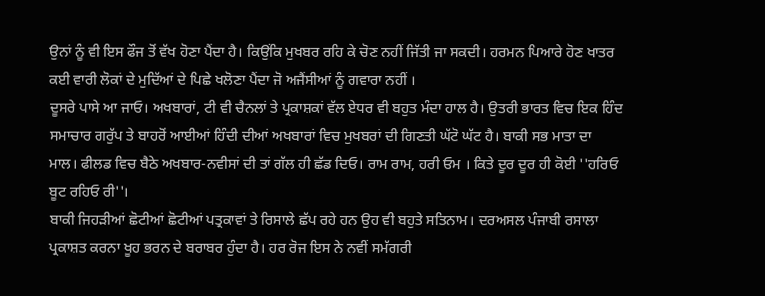ਉਨਾਂ ਨੂੰ ਵੀ ਇਸ ਫੌਜ ਤੋਂ ਵੱਖ ਹੋਣਾ ਪੈਂਦਾ ਹੈ। ਕਿਉਂਕਿ ਮੁਖਬਰ ਰਹਿ ਕੇ ਚੋਣ ਨਹੀਂ ਜਿੱਤੀ ਜਾ ਸਕਦੀ। ਹਰਮਨ ਪਿਆਰੇ ਹੋਣ ਖਾਤਰ ਕਈ ਵਾਰੀ ਲੋਕਾਂ ਦੇ ਮੁਦਿੱਆਂ ਦੇ ਪਿਛੇ ਖਲੋਣਾ ਪੈਂਦਾ ਜੋ ਅਜੈਂਸੀਆਂ ਨੂੰ ਗਵਾਰਾ ਨਹੀਂ ।
ਦੂਸਰੇ ਪਾਸੇ ਆ ਜਾਓ। ਅਖਬਾਰਾਂ, ਟੀ ਵੀ ਚੈਨਲਾਂ ਤੇ ਪ੍ਰਕਾਸ਼ਕਾਂ ਵੱਲ ਏਧਰ ਵੀ ਬਹੁਤ ਮੰਦਾ ਹਾਲ ਹੈ। ਉਤਰੀ ਭਾਰਤ ਵਿਚ ਇਕ ਹਿੰਦ ਸਮਾਚਾਰ ਗਰੁੱਪ ਤੇ ਬਾਹਰੋਂ ਆਈਆਂ ਹਿੰਦੀ ਦੀਆਂ ਅਖਬਾਰਾਂ ਵਿਚ ਮੁਖਬਰਾਂ ਦੀ ਗਿਣਤੀ ਘੱਟੋ ਘੱਟ ਹੈ। ਬਾਕੀ ਸਭ ਮਾਤਾ ਦਾ ਮਾਲ। ਫੀਲਡ ਵਿਚ ਬੈਠੇ ਅਖਬਾਰ-ਨਵੀਸਾਂ ਦੀ ਤਾਂ ਗੱਲ ਹੀ ਛੱਡ ਦਿਓ। ਰਾਮ ਰਾਮ, ਹਰੀ ਓਮ । ਕਿਤੇ ਦੂਰ ਦੂਰ ਹੀ ਕੋਈ ''ਹਰਿਓ ਬੂਟ ਰਹਿਓ ਰੀ''।
ਬਾਕੀ ਜਿਹੜੀਆਂ ਛੋਟੀਆਂ ਛੋਟੀਆਂ ਪਤ੍ਰਕਾਵਾਂ ਤੇ ਰਿਸਾਲੇ ਛੱਪ ਰਹੇ ਹਨ ਉਹ ਵੀ ਬਹੁਤੇ ਸਤਿਨਾਮ। ਦਰਅਸਲ ਪੰਜਾਬੀ ਰਸਾਲਾ ਪ੍ਰਕਾਸ਼ਤ ਕਰਨਾ ਖੂਹ ਭਰਨ ਦੇ ਬਰਾਬਰ ਹੁੰਦਾ ਹੈ। ਹਰ ਰੋਜ ਇਸ ਨੇ ਨਵੀਂ ਸਮੱਗਰੀ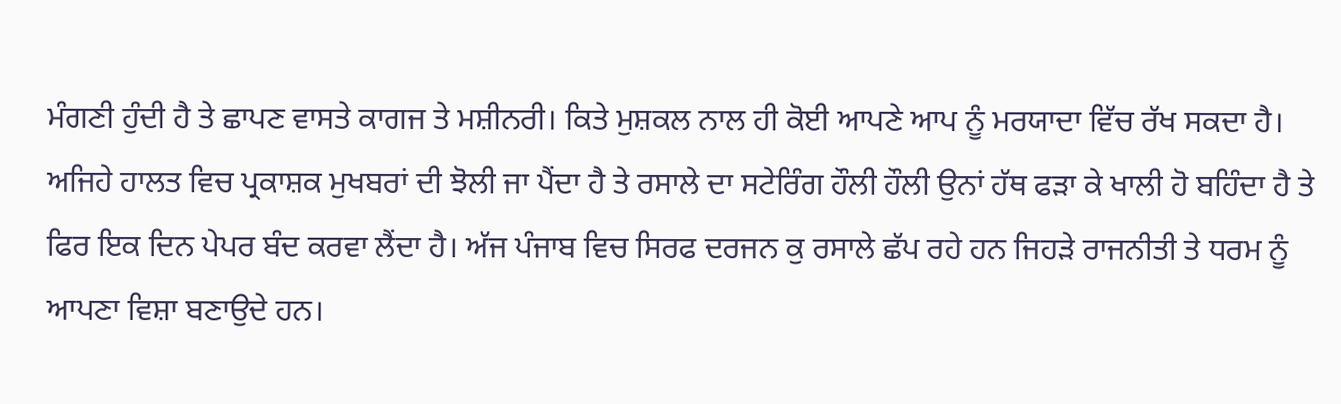ਮੰਗਣੀ ਹੁੰਦੀ ਹੈ ਤੇ ਛਾਪਣ ਵਾਸਤੇ ਕਾਗਜ ਤੇ ਮਸ਼ੀਨਰੀ। ਕਿਤੇ ਮੁਸ਼ਕਲ ਨਾਲ ਹੀ ਕੋਈ ਆਪਣੇ ਆਪ ਨੂੰ ਮਰਯਾਦਾ ਵਿੱਚ ਰੱਖ ਸਕਦਾ ਹੈ। ਅਜਿਹੇ ਹਾਲਤ ਵਿਚ ਪ੍ਰਕਾਸ਼ਕ ਮੁਖਬਰਾਂ ਦੀ ਝੋਲੀ ਜਾ ਪੈਂਦਾ ਹੈ ਤੇ ਰਸਾਲੇ ਦਾ ਸਟੇਰਿੰਗ ਹੌਲੀ ਹੌਲੀ ਉਨਾਂ ਹੱਥ ਫੜਾ ਕੇ ਖਾਲੀ ਹੋ ਬਹਿੰਦਾ ਹੈ ਤੇ ਫਿਰ ਇਕ ਦਿਨ ਪੇਪਰ ਬੰਦ ਕਰਵਾ ਲੈਂਦਾ ਹੈ। ਅੱਜ ਪੰਜਾਬ ਵਿਚ ਸਿਰਫ ਦਰਜਨ ਕੁ ਰਸਾਲੇ ਛੱਪ ਰਹੇ ਹਨ ਜਿਹੜੇ ਰਾਜਨੀਤੀ ਤੇ ਧਰਮ ਨੂੰ ਆਪਣਾ ਵਿਸ਼ਾ ਬਣਾਉਦੇ ਹਨ।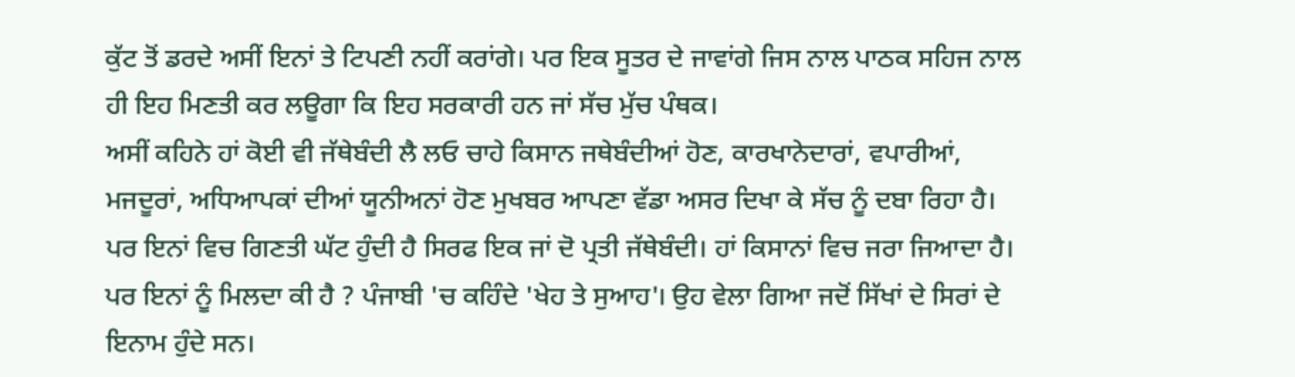ਕੁੱਟ ਤੋਂ ਡਰਦੇ ਅਸੀਂ ਇਨਾਂ ਤੇ ਟਿਪਣੀ ਨਹੀਂ ਕਰਾਂਗੇ। ਪਰ ਇਕ ਸੂਤਰ ਦੇ ਜਾਵਾਂਗੇ ਜਿਸ ਨਾਲ ਪਾਠਕ ਸਹਿਜ ਨਾਲ ਹੀ ਇਹ ਮਿਣਤੀ ਕਰ ਲਊਗਾ ਕਿ ਇਹ ਸਰਕਾਰੀ ਹਨ ਜਾਂ ਸੱਚ ਮੁੱਚ ਪੰਥਕ।
ਅਸੀਂ ਕਹਿਨੇ ਹਾਂ ਕੋਈ ਵੀ ਜੱਥੇਬੰਦੀ ਲੈ ਲਓ ਚਾਹੇ ਕਿਸਾਨ ਜਥੇਬੰਦੀਆਂ ਹੋਣ, ਕਾਰਖਾਨੇਦਾਰਾਂ, ਵਪਾਰੀਆਂ, ਮਜਦੂਰਾਂ, ਅਧਿਆਪਕਾਂ ਦੀਆਂ ਯੂਨੀਅਨਾਂ ਹੋਣ ਮੁਖਬਰ ਆਪਣਾ ਵੱਡਾ ਅਸਰ ਦਿਖਾ ਕੇ ਸੱਚ ਨੂੰ ਦਬਾ ਰਿਹਾ ਹੈ। ਪਰ ਇਨਾਂ ਵਿਚ ਗਿਣਤੀ ਘੱਟ ਹੁੰਦੀ ਹੈ ਸਿਰਫ ਇਕ ਜਾਂ ਦੋ ਪ੍ਰਤੀ ਜੱਥੇਬੰਦੀ। ਹਾਂ ਕਿਸਾਨਾਂ ਵਿਚ ਜਰਾ ਜਿਆਦਾ ਹੈ।
ਪਰ ਇਨਾਂ ਨੂੰ ਮਿਲਦਾ ਕੀ ਹੈ ? ਪੰਜਾਬੀ 'ਚ ਕਹਿੰਦੇ 'ਖੇਹ ਤੇ ਸੁਆਹ'। ਉਹ ਵੇਲਾ ਗਿਆ ਜਦੋਂ ਸਿੱਖਾਂ ਦੇ ਸਿਰਾਂ ਦੇ ਇਨਾਮ ਹੁੰਦੇ ਸਨ।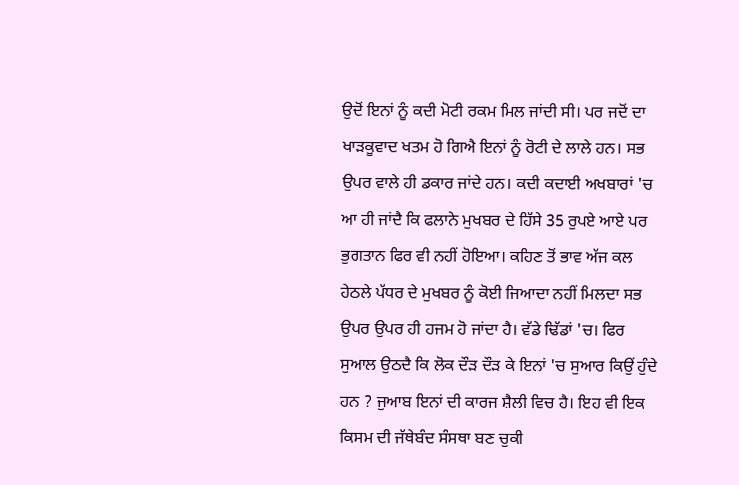ਉਦੋਂ ਇਨਾਂ ਨੂੰ ਕਦੀ ਮੋਟੀ ਰਕਮ ਮਿਲ ਜਾਂਦੀ ਸੀ। ਪਰ ਜਦੋਂ ਦਾ ਖਾੜਕੂਵਾਦ ਖਤਮ ਹੋ ਗਿਐ ਇਨਾਂ ਨੂੰ ਰੋਟੀ ਦੇ ਲਾਲੇ ਹਨ। ਸਭ ਉਪਰ ਵਾਲੇ ਹੀ ਡਕਾਰ ਜਾਂਦੇ ਹਨ। ਕਦੀ ਕਦਾਈ ਅਖਬਾਰਾਂ 'ਚ ਆ ਹੀ ਜਾਂਦੈ ਕਿ ਫਲਾਨੇ ਮੁਖਬਰ ਦੇ ਹਿੱਸੇ 35 ਰੁਪਏ ਆਏ ਪਰ ਭੁਗਤਾਨ ਫਿਰ ਵੀ ਨਹੀਂ ਹੋਇਆ। ਕਹਿਣ ਤੋਂ ਭਾਵ ਅੱਜ ਕਲ ਹੇਠਲੇ ਪੱਧਰ ਦੇ ਮੁਖਬਰ ਨੂੰ ਕੋਈ ਜਿਆਦਾ ਨਹੀਂ ਮਿਲਦਾ ਸਭ ਉਪਰ ਉਪਰ ਹੀ ਹਜਮ ਹੋ ਜਾਂਦਾ ਹੈ। ਵੱਡੇ ਢਿੱਡਾਂ 'ਚ। ਫਿਰ ਸੁਆਲ ਉਠਦੈ ਕਿ ਲੋਕ ਦੌੜ ਦੌੜ ਕੇ ਇਨਾਂ 'ਚ ਸੁਆਰ ਕਿਉਂ ਹੁੰਦੇ ਹਨ ? ਜੁਆਬ ਇਨਾਂ ਦੀ ਕਾਰਜ ਸ਼ੈਲੀ ਵਿਚ ਹੈ। ਇਹ ਵੀ ਇਕ ਕਿਸਮ ਦੀ ਜੱਥੇਬੰਦ ਸੰਸਥਾ ਬਣ ਚੁਕੀ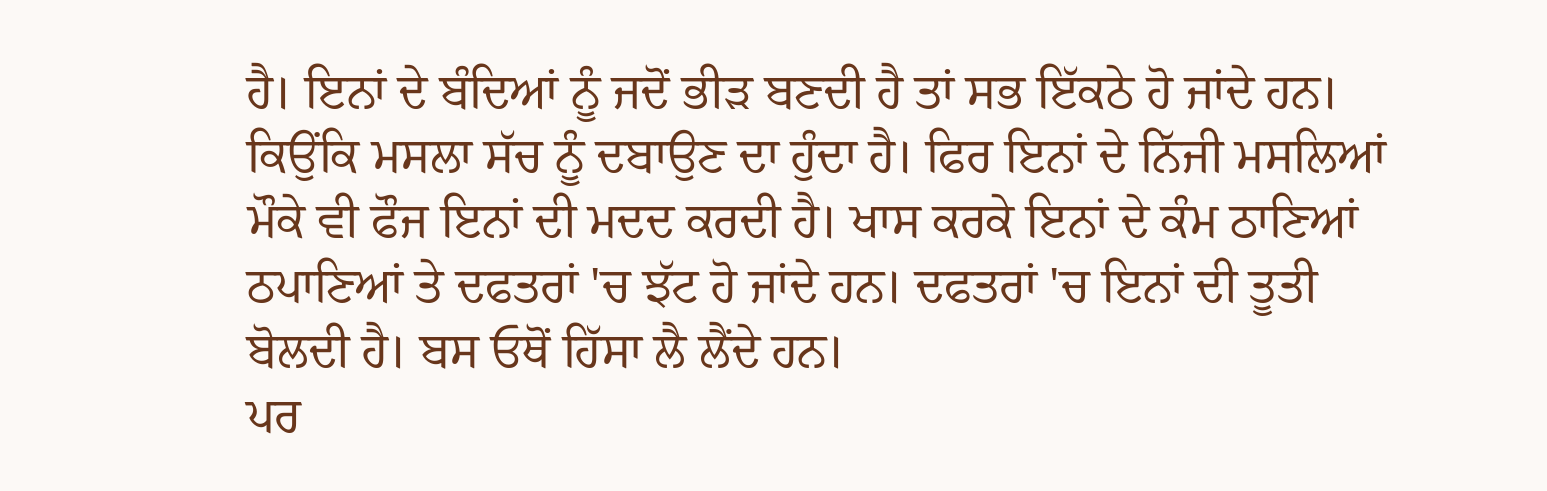ਹੈ। ਇਨਾਂ ਦੇ ਬੰਦਿਆਂ ਨੂੰ ਜਦੋਂ ਭੀੜ ਬਣਦੀ ਹੈ ਤਾਂ ਸਭ ਇੱਕਠੇ ਹੋ ਜਾਂਦੇ ਹਨ। ਕਿਉਂਕਿ ਮਸਲਾ ਸੱਚ ਨੂੰ ਦਬਾਉਣ ਦਾ ਹੁੰਦਾ ਹੈ। ਫਿਰ ਇਨਾਂ ਦੇ ਨਿੱਜੀ ਮਸਲਿਆਂ ਮੌਕੇ ਵੀ ਫੌਜ ਇਨਾਂ ਦੀ ਮਦਦ ਕਰਦੀ ਹੈ। ਖਾਸ ਕਰਕੇ ਇਨਾਂ ਦੇ ਕੰਮ ਠਾਣਿਆਂ ਠਪਾਣਿਆਂ ਤੇ ਦਫਤਰਾਂ 'ਚ ਝੱਟ ਹੋ ਜਾਂਦੇ ਹਨ। ਦਫਤਰਾਂ 'ਚ ਇਨਾਂ ਦੀ ਤੂਤੀ ਬੋਲਦੀ ਹੈ। ਬਸ ਓਥੋਂ ਹਿੱਸਾ ਲੈ ਲੈਂਦੇ ਹਨ।
ਪਰ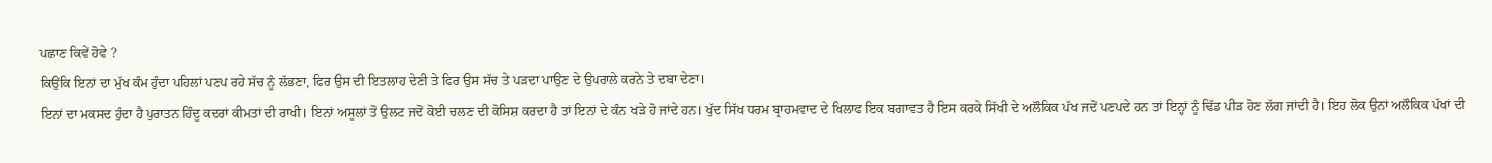ਪਛਾਣ ਕਿਵੇਂ ਹੋਵੇ ?
ਕਿਉਂਕਿ ਇਨਾਂ ਦਾ ਮੁੱਖ ਕੰਮ ਹੁੰਦਾ ਪਹਿਲਾਂ ਪਣਪ ਰਹੇ ਸੱਚ ਨੂੰ ਲੱਭਣਾ, ਫਿਰ ਉਸ ਦੀ ਇਤਲਾਹ ਦੇਣੀ ਤੇ ਫਿਰ ਉਸ ਸੱਚ ਤੇ ਪੜਦਾ ਪਾਉਣ ਦੇ ਉਪਰਾਲੇ ਕਰਨੇ ਤੇ ਦਬਾ ਦੇਣਾ।
ਇਨਾਂ ਦਾ ਮਕਸਦ ਹੁੰਦਾ ਹੈ ਪੁਰਾਤਨ ਹਿੰਦੂ ਕਦਰਾਂ ਕੀਮਤਾਂ ਦੀ ਰਾਖੀ। ਇਨਾਂ ਅਸੂਲਾਂ ਤੋਂ ਉਲਟ ਜਦੋਂ ਕੋਈ ਚਲਣ ਦੀ ਕੋਸਿਸ਼ ਕਰਦਾ ਹੈ ਤਾਂ ਇਨਾਂ ਦੇ ਕੰਨ ਖੜੇ ਹੋ ਜਾਂਦੇ ਹਨ। ਖੁੱਦ ਸਿੱਖ ਧਰਮ ਬ੍ਰਾਹਮਵਾਦ ਦੇ ਖਿਲਾਫ ਇਕ ਬਗਾਵਤ ਹੈ ਇਸ ਕਰਕੇ ਸਿੱਖੀ ਦੇ ਅਲੌਕਿਕ ਪੱਖ ਜਦੋਂ ਪਣਪਦੇ ਹਨ ਤਾਂ ਇਨ੍ਹਾਂ ਨੂੰ ਢਿੱਡ ਪੀੜ ਹੋਣ ਲੱਗ ਜਾਂਦੀ ਹੈ। ਇਹ ਲੋਕ ਉਨਾਂ ਅਲੌਕਿਕ ਪੱਖਾਂ ਦੀ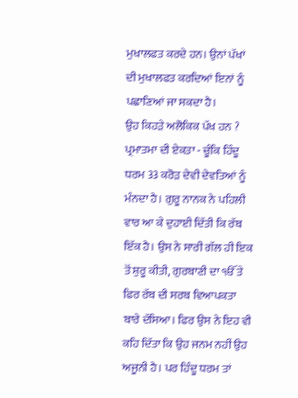ਮੁਖਾਲਫਤ ਕਰਦੇ ਹਨ। ਉਨਾਂ ਪੱਖਾਂ ਦੀ ਮੁਖਾਲਫਤ ਕਰਦਿਆਂ ਇਨਾਂ ਨੂੰ ਪਛਾਣਿਆਂ ਜਾ ਸਕਦਾ ਹੈ।
ਉਹ ਕਿਹੜੇ ਅਲੋਕਿਕ ਪੱਖ ਹਨ ?
ਪ੍ਰਮਾਤਮਾ ਦੀ ਏਕਤਾ - ਚੂੰਕਿ ਹਿੰਦੂ ਧਰਮ 33 ਕਰੋੜ ਦੇਵੀ ਦੇਵਤਿਆਂ ਨੂੰ ਮੰਨਦਾ ਹੈ। ਗੁਰੂ ਨਾਨਕ ਨੇ ਪਹਿਲੀ ਵਾਰ ਆ ਕੇ ਦੁਹਾਈ ਦਿੱਤੀ ਕਿ ਰੱਬ ਇੱਕ ਹੈ। ਉਸ ਨੇ ਸਾਰੀ ਗੱਲ ਹੀ ਇਕ ਤੋਂ ਸ਼ੁਰੂ ਕੀਤੀ, ਗੁਰਬਾਣੀ ਦਾ ੴ ਤੇ ਫਿਰ ਰੱਬ ਦੀ ਸਰਬ ਵਿਆਪਕਤਾ ਬਾਰੇ ਦੱਸਿਆ। ਫਿਰ ਉਸ ਨੇ ਇਹ ਵੀ ਕਹਿ ਦਿੱਤਾ ਕਿ ਉਹ ਜਨਮ ਨਹੀਂ ਉਹ ਅਜੂਨੀ ਹੈ। ਪਰ ਹਿੰਦੂ ਧਰਮ ਤਾਂ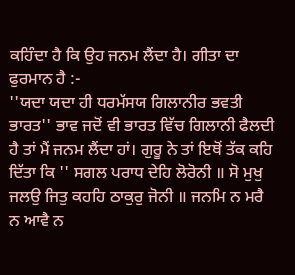ਕਹਿੰਦਾ ਹੈ ਕਿ ਉਹ ਜਨਮ ਲੈਂਦਾ ਹੈ। ਗੀਤਾ ਦਾ ਫੁਰਮਾਨ ਹੈ :-
''ਯਦਾ ਯਦਾ ਹੀ ਧਰਮੱਸਯ ਗਿਲਾਨੀਰ ਭਵਤੀ ਭਾਰਤ'' ਭਾਵ ਜਦੋਂ ਵੀ ਭਾਰਤ ਵਿੱਚ ਗਿਲਾਨੀ ਫੈਲਦੀ ਹੈ ਤਾਂ ਮੈਂ ਜਨਮ ਲੈਂਦਾ ਹਾਂ। ਗੁਰੂ ਨੇ ਤਾਂ ਇਥੋਂ ਤੱਕ ਕਹਿ ਦਿੱਤਾ ਕਿ '' ਸਗਲ ਪਰਾਧ ਦੇਹਿ ਲੋਰੋਨੀ ॥ ਸੋ ਮੁਖੁ ਜਲਉ ਜਿਤੁ ਕਹਹਿ ਠਾਕੁਰੁ ਜੋਨੀ ॥ ਜਨਮਿ ਨ ਮਰੈ ਨ ਆਵੈ ਨ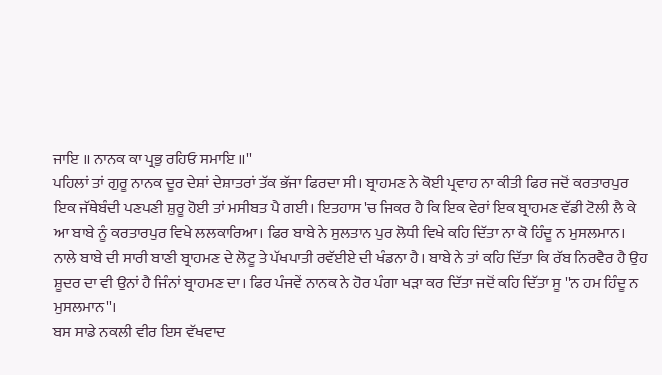ਜਾਇ ॥ ਨਾਨਕ ਕਾ ਪ੍ਰਭੁ ਰਹਿਓ ਸਮਾਇ ॥''
ਪਹਿਲਾਂ ਤਾਂ ਗੁਰੂ ਨਾਨਕ ਦੂਰ ਦੇਸ਼ਾਂ ਦੇਸ਼ਾਤਰਾਂ ਤੱਕ ਭੱਜਾ ਫਿਰਦਾ ਸੀ। ਬ੍ਰਾਹਮਣ ਨੇ ਕੋਈ ਪ੍ਰਵਾਹ ਨਾ ਕੀਤੀ ਫਿਰ ਜਦੋਂ ਕਰਤਾਰਪੁਰ ਇਕ ਜੱਥੇਬੰਦੀ ਪਣਪਣੀ ਸ਼ੁਰੂ ਹੋਈ ਤਾਂ ਮਸੀਬਤ ਪੈ ਗਈ। ਇਤਹਾਸ 'ਚ ਜਿਕਰ ਹੈ ਕਿ ਇਕ ਵੇਰਾਂ ਇਕ ਬ੍ਰਾਹਮਣ ਵੱਡੀ ਟੋਲੀ ਲੈ ਕੇ ਆ ਬਾਬੇ ਨੂੰ ਕਰਤਾਰਪੁਰ ਵਿਖੇ ਲਲਕਾਰਿਆ। ਫਿਰ ਬਾਬੇ ਨੇ ਸੁਲਤਾਨ ਪੁਰ ਲੋਧੀ ਵਿਖੇ ਕਹਿ ਦਿੱਤਾ ਨਾ ਕੋ ਹਿੰਦੂ ਨ ਮੁਸਲਮਾਨ। ਨਾਲੇ ਬਾਬੇ ਦੀ ਸਾਰੀ ਬਾਣੀ ਬ੍ਰਾਹਮਣ ਦੇ ਲੋਟੂ ਤੇ ਪੱਖਪਾਤੀ ਰਵੱਈਏ ਦੀ ਖੰਡਨਾ ਹੈ। ਬਾਬੇ ਨੇ ਤਾਂ ਕਹਿ ਦਿੱਤਾ ਕਿ ਰੱਬ ਨਿਰਵੈਰ ਹੈ ਉਹ ਸ਼ੂਦਰ ਦਾ ਵੀ ਉਨਾਂ ਹੈ ਜਿੰਨਾਂ ਬ੍ਰਾਹਮਣ ਦਾ। ਫਿਰ ਪੰਜਵੇਂ ਨਾਨਕ ਨੇ ਹੋਰ ਪੰਗਾ ਖੜਾ ਕਰ ਦਿੱਤਾ ਜਦੋਂ ਕਹਿ ਦਿੱਤਾ ਸੂ ''ਨ ਹਮ ਹਿੰਦੂ ਨ ਮੁਸਲਮਾਨ''।
ਬਸ ਸਾਡੇ ਨਕਲੀ ਵੀਰ ਇਸ ਵੱਖਵਾਦ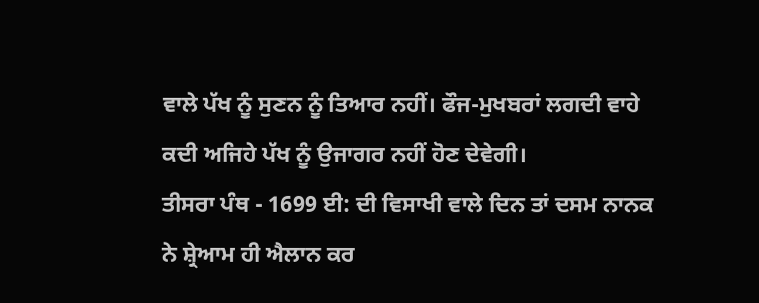ਵਾਲੇ ਪੱਖ ਨੂੰ ਸੁਣਨ ਨੂੰ ਤਿਆਰ ਨਹੀਂ। ਫੌਜ-ਮੁਖਬਰਾਂ ਲਗਦੀ ਵਾਹੇ ਕਦੀ ਅਜਿਹੇ ਪੱਖ ਨੂੰ ਉਜਾਗਰ ਨਹੀਂ ਹੋਣ ਦੇਵੇਗੀ।
ਤੀਸਰਾ ਪੰਥ - 1699 ਈ: ਦੀ ਵਿਸਾਖੀ ਵਾਲੇ ਦਿਨ ਤਾਂ ਦਸਮ ਨਾਨਕ ਨੇ ਸ਼੍ਰੇਆਮ ਹੀ ਐਲਾਨ ਕਰ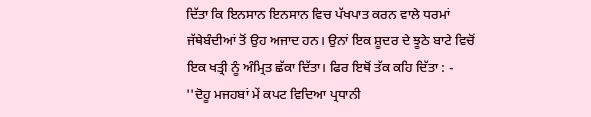ਦਿੱਤਾ ਕਿ ਇਨਸਾਨ ਇਨਸਾਨ ਵਿਚ ਪੱਖਪਾਤ ਕਰਨ ਵਾਲੇ ਧਰਮਾਂ ਜੱਥੇਬੰਦੀਆਂ ਤੋਂ ਉਹ ਅਜਾਦ ਹਨ। ਉਨਾਂ ਇਕ ਸ਼ੂਦਰ ਦੇ ਝੂਠੇ ਬਾਟੇ ਵਿਚੋਂ ਇਕ ਖਤ੍ਰੀ ਨੂੰ ਅੰਮ੍ਰਿਤ ਛੱਕਾ ਦਿੱਤਾ। ਫਿਰ ਇਥੋਂ ਤੱਕ ਕਹਿ ਦਿੱਤਾ : -
''ਦੋਹੂ ਮਜਹਬਾਂ ਮੇਂ ਕਪਟ ਵਿਦਿਆ ਪ੍ਰਧਾਨੀ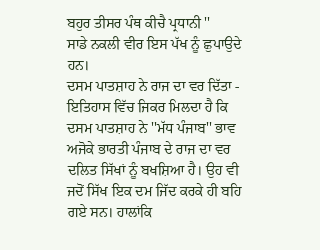ਬਹੁਰ ਤੀਸਰ ਪੰਥ ਕੀਚੈ ਪ੍ਰਧਾਨੀ ''
ਸਾਡੇ ਨਕਲੀ ਵੀਰ ਇਸ ਪੱਖ ਨੂੰ ਛੁਪਾਉਦੇ ਹਨ।
ਦਸਮ ਪਾਤਸ਼ਾਹ ਨੇ ਰਾਜ ਦਾ ਵਰ ਦਿੱਤਾ - ਇਤਿਹਾਸ ਵਿੱਚ ਜਿਕਰ ਮਿਲਦਾ ਹੈ ਕਿ ਦਸਮ ਪਾਤਸ਼ਾਹ ਨੇ ''ਮੱਧ ਪੰਜਾਬ'' ਭਾਵ ਅਜੋਕੇ ਭਾਰਤੀ ਪੰਜਾਬ ਦੇ ਰਾਜ ਦਾ ਵਰ ਦਲਿਤ ਸਿੱਖਾਂ ਨੂੰ ਬਖਸ਼ਿਆ ਹੈ। ਉਹ ਵੀ ਜਦੋਂ ਸਿੱਖ ਇਕ ਦਮ ਜਿੱਦ ਕਰਕੇ ਹੀ ਬਹਿ ਗਏ ਸਨ। ਹਾਲਾਂਕਿ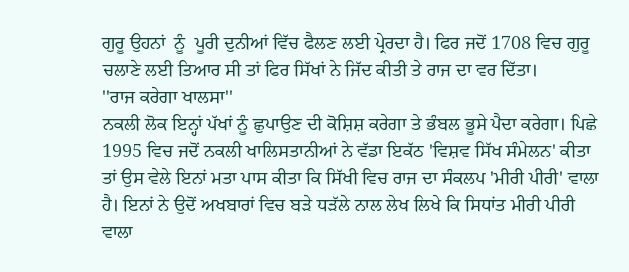ਗੁਰੂ ਉਹਨਾਂ  ਨੂੰ  ਪੂਰੀ ਦੁਨੀਆਂ ਵਿੱਚ ਫੈਲਣ ਲਈ ਪ੍ਰੇਰਦਾ ਹੈ। ਫਿਰ ਜਦੋਂ 1708 ਵਿਚ ਗੁਰੂ ਚਲਾਣੇ ਲਈ ਤਿਆਰ ਸੀ ਤਾਂ ਫਿਰ ਸਿੱਖਾਂ ਨੇ ਜਿੱਦ ਕੀਤੀ ਤੇ ਰਾਜ ਦਾ ਵਰ ਦਿੱਤਾ।
''ਰਾਜ ਕਰੇਗਾ ਖਾਲਸਾ''
ਨਕਲੀ ਲੋਕ ਇਨ੍ਹਾਂ ਪੱਖਾਂ ਨੂੰ ਛੁਪਾਉਣ ਦੀ ਕੋਸ਼ਿਸ਼ ਕਰੇਗਾ ਤੇ ਭੰਬਲ ਭੂਸੇ ਪੈਦਾ ਕਰੇਗਾ। ਪਿਛੇ 1995 ਵਿਚ ਜਦੋਂ ਨਕਲੀ ਖਾਲਿਸਤਾਨੀਆਂ ਨੇ ਵੱਡਾ ਇਕੱਠ 'ਵਿਸ਼ਵ ਸਿੱਖ ਸੰਮੇਲਨ' ਕੀਤਾ ਤਾਂ ਉਸ ਵੇਲੇ ਇਨਾਂ ਮਤਾ ਪਾਸ ਕੀਤਾ ਕਿ ਸਿੱਖੀ ਵਿਚ ਰਾਜ ਦਾ ਸੰਕਲਪ 'ਮੀਰੀ ਪੀਰੀ' ਵਾਲਾ ਹੈ। ਇਨਾਂ ਨੇ ਉਦੋਂ ਅਖਬਾਰਾਂ ਵਿਚ ਬੜੇ ਧੜੱਲੇ ਨਾਲ ਲੇਖ ਲਿਖੇ ਕਿ ਸਿਧਾਂਤ ਮੀਰੀ ਪੀਰੀ ਵਾਲਾ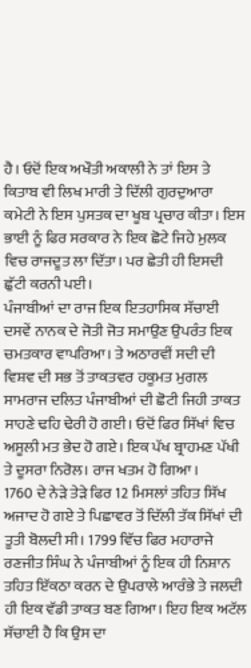ਹੈ। ਓਦੋਂ ਇਕ ਅਖੌਤੀ ਅਕਾਲੀ ਨੇ ਤਾਂ ਇਸ ਤੇ ਕਿਤਾਬ ਵੀ ਲਿਖ ਮਾਰੀ ਤੇ ਦਿੱਲੀ ਗੁਰਦੁਆਰਾ ਕਮੇਟੀ ਨੇ ਇਸ ਪੁਸਤਕ ਦਾ ਖੂਬ ਪ੍ਰਚਾਰ ਕੀਤਾ। ਇਸ ਭਾਈ ਨੂੰ ਫਿਰ ਸਰਕਾਰ ਨੇ ਇਕ ਛੋਟੇ ਜਿਹੇ ਮੁਲਕ ਵਿਚ ਰਾਜਦੂਤ ਲਾ ਦਿੱਤਾ। ਪਰ ਛੇਤੀ ਹੀ ਇਸਦੀ ਛੁੱਟੀ ਕਰਨੀ ਪਈ।
ਪੰਜਾਬੀਆਂ ਦਾ ਰਾਜ ਇਕ ਇਤਹਾਸਿਕ ਸੱਚਾਈ
ਦਸਵੇਂ ਨਾਨਕ ਦੇ ਜੋਤੀ ਜੋਤ ਸਮਾਉਣ ਉਪਰੰਤ ਇਕ ਚਮਤਕਾਰ ਵਾਪਰਿਆ। ਤੇ ਅਠਾਰਵੀਂ ਸਦੀ ਦੀ ਵਿਸ਼ਵ ਦੀ ਸਭ ਤੋਂ ਤਾਕਤਵਰ ਹਕੂਮਤ ਮੁਗਲ ਸਾਮਰਾਜ ਦਲਿਤ ਪੰਜਾਬੀਆਂ ਦੀ ਛੋਟੀ ਜਿਹੀ ਤਾਕਤ ਸਾਹਣੇ ਢਹਿ ਢੇਰੀ ਹੋ ਗਈ। ਓਦੋਂ ਫਿਰ ਸਿੱਖਾਂ ਵਿਚ ਅਸੂਲੀ ਮਤ ਭੇਦ ਹੋ ਗਏ। ਇਕ ਪੱਖ ਬ੍ਰਾਹਮਣ ਪੱਖੀ ਤੇ ਦੂਸਰਾ ਨਿਰੋਲ। ਰਾਜ ਖਤਮ ਹੋ ਗਿਆ ।
1760 ਦੇ ਨੇੜੇ ਤੇੜੇ ਫਿਰ 12 ਮਿਸਲਾਂ ਤਹਿਤ ਸਿੱਖ ਅਜਾਦ ਹੋ ਗਏ ਤੇ ਪਿਛਾਵਰ ਤੋਂ ਦਿੱਲੀ ਤੱਕ ਸਿੱਖਾਂ ਦੀ ਤੂਤੀ ਬੋਲਦੀ ਸੀ। 1799 ਵਿੱਚ ਫਿਰ ਮਹਾਰਾਜੇ ਰਣਜੀਤ ਸਿੰਘ ਨੇ ਪੰਜਾਬੀਆਂ ਨੂੰ ਇਕ ਹੀ ਨਿਸ਼ਾਨ ਤਹਿਤ ਇੱਕਠਾ ਕਰਨ ਦੇ ਉਪਰਾਲੇ ਆਰੰਭੇ ਤੇ ਜਲਦੀ ਹੀ ਇਕ ਵੱਡੀ ਤਾਕਤ ਬਣ ਗਿਆ। ਇਹ ਇਕ ਅਟੱਲ ਸੱਚਾਈ ਹੈ ਕਿ ਉਸ ਦਾ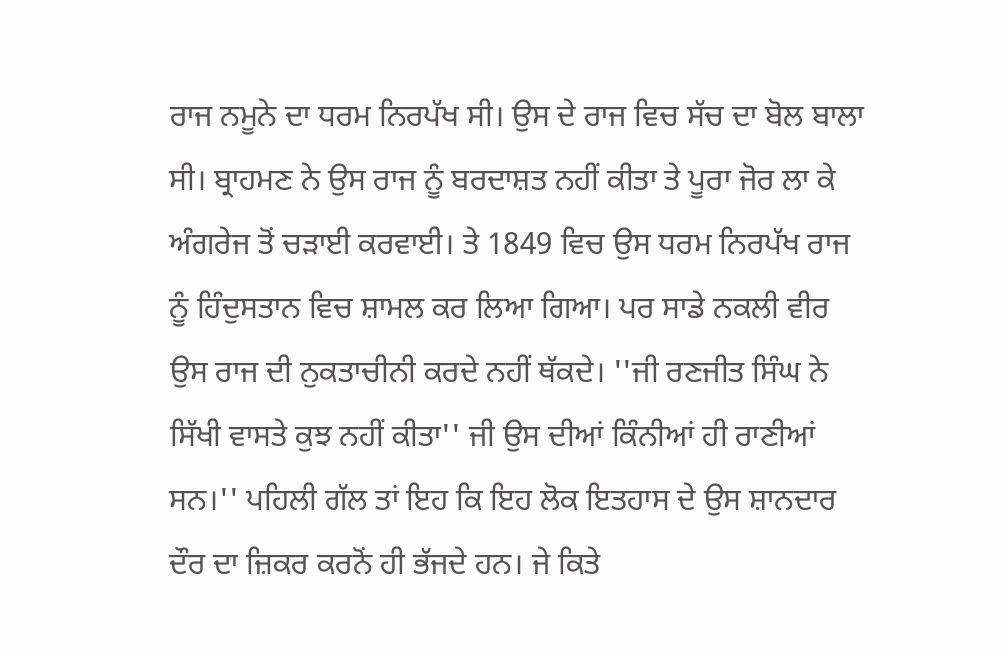ਰਾਜ ਨਮੂਨੇ ਦਾ ਧਰਮ ਨਿਰਪੱਖ ਸੀ। ਉਸ ਦੇ ਰਾਜ ਵਿਚ ਸੱਚ ਦਾ ਬੋਲ ਬਾਲਾ ਸੀ। ਬ੍ਰਾਹਮਣ ਨੇ ਉਸ ਰਾਜ ਨੂੰ ਬਰਦਾਸ਼ਤ ਨਹੀਂ ਕੀਤਾ ਤੇ ਪੂਰਾ ਜੋਰ ਲਾ ਕੇ ਅੰਗਰੇਜ ਤੋਂ ਚੜਾਈ ਕਰਵਾਈ। ਤੇ 1849 ਵਿਚ ਉਸ ਧਰਮ ਨਿਰਪੱਖ ਰਾਜ ਨੂੰ ਹਿੰਦੁਸਤਾਨ ਵਿਚ ਸ਼ਾਮਲ ਕਰ ਲਿਆ ਗਿਆ। ਪਰ ਸਾਡੇ ਨਕਲੀ ਵੀਰ ਉਸ ਰਾਜ ਦੀ ਨੁਕਤਾਚੀਨੀ ਕਰਦੇ ਨਹੀਂ ਥੱਕਦੇ। ''ਜੀ ਰਣਜੀਤ ਸਿੰਘ ਨੇ ਸਿੱਖੀ ਵਾਸਤੇ ਕੁਝ ਨਹੀਂ ਕੀਤਾ'' ਜੀ ਉਸ ਦੀਆਂ ਕਿੰਨੀਆਂ ਹੀ ਰਾਣੀਆਂ ਸਨ।'' ਪਹਿਲੀ ਗੱਲ ਤਾਂ ਇਹ ਕਿ ਇਹ ਲੋਕ ਇਤਹਾਸ ਦੇ ਉਸ ਸ਼ਾਨਦਾਰ ਦੌਰ ਦਾ ਜ਼ਿਕਰ ਕਰਨੋਂ ਹੀ ਭੱਜਦੇ ਹਨ। ਜੇ ਕਿਤੇ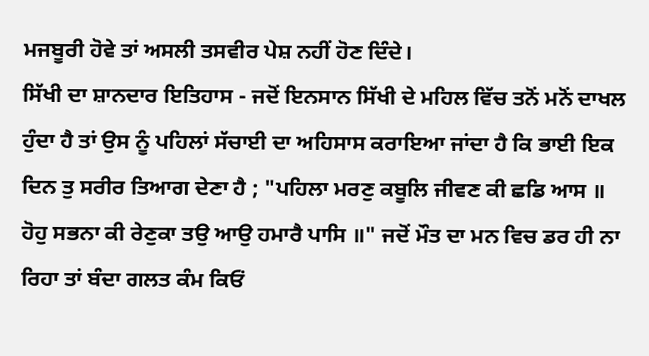ਮਜਬੂਰੀ ਹੋਵੇ ਤਾਂ ਅਸਲੀ ਤਸਵੀਰ ਪੇਸ਼ ਨਹੀਂ ਹੋਣ ਦਿੰਦੇ।
ਸਿੱਖੀ ਦਾ ਸ਼ਾਨਦਾਰ ਇਤਿਹਾਸ - ਜਦੋਂ ਇਨਸਾਨ ਸਿੱਖੀ ਦੇ ਮਹਿਲ ਵਿੱਚ ਤਨੋਂ ਮਨੋਂ ਦਾਖਲ ਹੁੰਦਾ ਹੈ ਤਾਂ ਉਸ ਨੂੰ ਪਹਿਲਾਂ ਸੱਚਾਈ ਦਾ ਅਹਿਸਾਸ ਕਰਾਇਆ ਜਾਂਦਾ ਹੈ ਕਿ ਭਾਈ ਇਕ ਦਿਨ ਤੁ ਸਰੀਰ ਤਿਆਗ ਦੇਣਾ ਹੈ ; "ਪਹਿਲਾ ਮਰਣੁ ਕਬੂਲਿ ਜੀਵਣ ਕੀ ਛਡਿ ਆਸ ॥ ਹੋਹੁ ਸਭਨਾ ਕੀ ਰੇਣੁਕਾ ਤਉ ਆਉ ਹਮਾਰੈ ਪਾਸਿ ॥" ਜਦੋਂ ਮੌਤ ਦਾ ਮਨ ਵਿਚ ਡਰ ਹੀ ਨਾ ਰਿਹਾ ਤਾਂ ਬੰਦਾ ਗਲਤ ਕੰਮ ਕਿਓਂ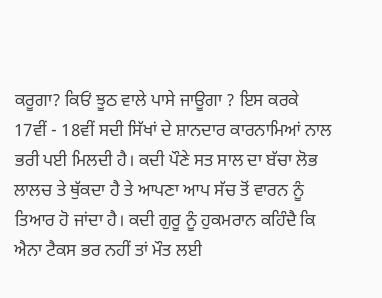ਕਰੂਗਾ? ਕਿਓਂ ਝੂਠ ਵਾਲੇ ਪਾਸੇ ਜਾਊਗਾ ? ਇਸ ਕਰਕੇ 17ਵੀਂ - 18ਵੀਂ ਸਦੀ ਸਿੱਖਾਂ ਦੇ ਸ਼ਾਨਦਾਰ ਕਾਰਨਾਮਿਆਂ ਨਾਲ ਭਰੀ ਪਈ ਮਿਲਦੀ ਹੈ। ਕਦੀ ਪੌਣੇ ਸਤ ਸਾਲ ਦਾ ਬੱਚਾ ਲੋਭ ਲਾਲਚ ਤੇ ਥੁੱਕਦਾ ਹੈ ਤੇ ਆਪਣਾ ਆਪ ਸੱਚ ਤੋਂ ਵਾਰਨ ਨੂੰ ਤਿਆਰ ਹੋ ਜਾਂਦਾ ਹੈ। ਕਦੀ ਗੁਰੂ ਨੂੰ ਹੁਕਮਰਾਨ ਕਹਿੰਦੈ ਕਿ ਐਨਾ ਟੈਕਸ ਭਰ ਨਹੀਂ ਤਾਂ ਮੌਤ ਲਈ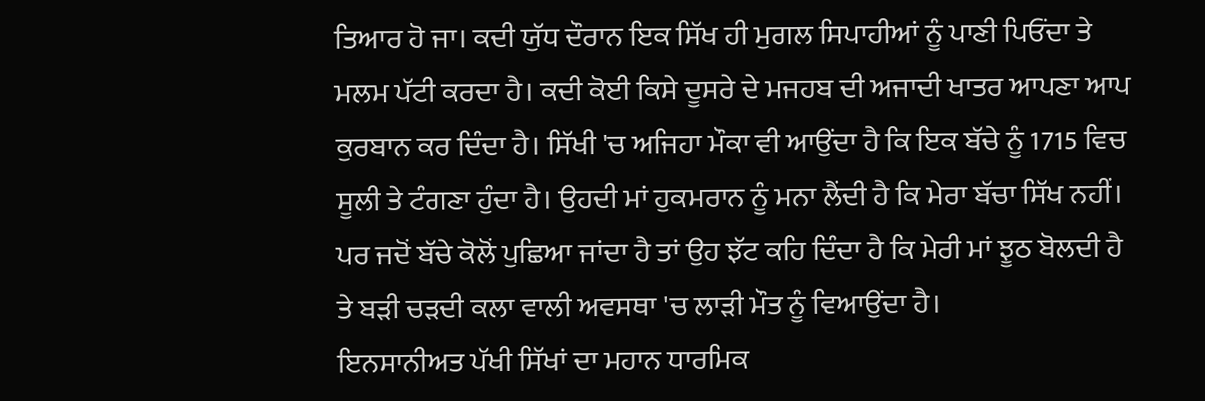ਤਿਆਰ ਹੋ ਜਾ। ਕਦੀ ਯੁੱਧ ਦੌਰਾਨ ਇਕ ਸਿੱਖ ਹੀ ਮੁਗਲ ਸਿਪਾਹੀਆਂ ਨੂੰ ਪਾਣੀ ਪਿਓਂਦਾ ਤੇ ਮਲਮ ਪੱਟੀ ਕਰਦਾ ਹੈ। ਕਦੀ ਕੋਈ ਕਿਸੇ ਦੂਸਰੇ ਦੇ ਮਜਹਬ ਦੀ ਅਜਾਦੀ ਖਾਤਰ ਆਪਣਾ ਆਪ ਕੁਰਬਾਨ ਕਰ ਦਿੰਦਾ ਹੈ। ਸਿੱਖੀ 'ਚ ਅਜਿਹਾ ਮੌਕਾ ਵੀ ਆਉਂਦਾ ਹੈ ਕਿ ਇਕ ਬੱਚੇ ਨੂੰ 1715 ਵਿਚ ਸੂਲੀ ਤੇ ਟੰਗਣਾ ਹੁੰਦਾ ਹੈ। ਉਹਦੀ ਮਾਂ ਹੁਕਮਰਾਨ ਨੂੰ ਮਨਾ ਲੈਂਦੀ ਹੈ ਕਿ ਮੇਰਾ ਬੱਚਾ ਸਿੱਖ ਨਹੀਂ। ਪਰ ਜਦੋਂ ਬੱਚੇ ਕੋਲੋਂ ਪੁਛਿਆ ਜਾਂਦਾ ਹੈ ਤਾਂ ਉਹ ਝੱਟ ਕਹਿ ਦਿੰਦਾ ਹੈ ਕਿ ਮੇਰੀ ਮਾਂ ਝੂਠ ਬੋਲਦੀ ਹੈ ਤੇ ਬੜੀ ਚੜਦੀ ਕਲਾ ਵਾਲੀ ਅਵਸਥਾ 'ਚ ਲਾੜੀ ਮੌਤ ਨੂੰ ਵਿਆਉਂਦਾ ਹੈ।
ਇਨਸਾਨੀਅਤ ਪੱਖੀ ਸਿੱਖਾਂ ਦਾ ਮਹਾਨ ਧਾਰਮਿਕ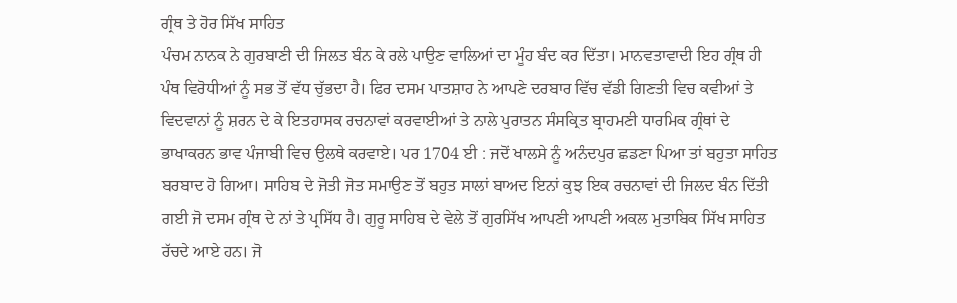ਗ੍ਰੰਥ ਤੇ ਹੋਰ ਸਿੱਖ ਸਾਹਿਤ
ਪੰਚਮ ਨਾਨਕ ਨੇ ਗੁਰਬਾਣੀ ਦੀ ਜਿਲਤ ਬੰਨ ਕੇ ਰਲੇ ਪਾਉਣ ਵਾਲਿਆਂ ਦਾ ਮੂੰਹ ਬੰਦ ਕਰ ਦਿੱਤਾ। ਮਾਨਵਤਾਵਾਦੀ ਇਹ ਗ੍ਰੰਥ ਹੀ ਪੰਥ ਵਿਰੋਧੀਆਂ ਨੂੰ ਸਭ ਤੋਂ ਵੱਧ ਚੁੱਭਦਾ ਹੈ। ਫਿਰ ਦਸਮ ਪਾਤਸ਼ਾਹ ਨੇ ਆਪਣੇ ਦਰਬਾਰ ਵਿੱਚ ਵੱਡੀ ਗਿਣਤੀ ਵਿਚ ਕਵੀਆਂ ਤੇ ਵਿਦਵਾਨਾਂ ਨੂੰ ਸ਼ਰਨ ਦੇ ਕੇ ਇਤਹਾਸਕ ਰਚਨਾਵਾਂ ਕਰਵਾਈਆਂ ਤੇ ਨਾਲੇ ਪੁਰਾਤਨ ਸੰਸਕ੍ਰਿਤ ਬ੍ਰਾਹਮਣੀ ਧਾਰਮਿਕ ਗ੍ਰੰਥਾਂ ਦੇ ਭਾਖਾਕਰਨ ਭਾਵ ਪੰਜਾਬੀ ਵਿਚ ਉਲਥੇ ਕਰਵਾਏ। ਪਰ 1704 ਈ : ਜਦੋਂ ਖਾਲਸੇ ਨੂੰ ਅਨੰਦਪੁਰ ਛਡਣਾ ਪਿਆ ਤਾਂ ਬਹੁਤਾ ਸਾਹਿਤ ਬਰਬਾਦ ਹੋ ਗਿਆ। ਸਾਹਿਬ ਦੇ ਜੋਤੀ ਜੋਤ ਸਮਾਉਣ ਤੋਂ ਬਹੁਤ ਸਾਲਾਂ ਬਾਅਦ ਇਨਾਂ ਕੁਝ ਇਕ ਰਚਨਾਵਾਂ ਦੀ ਜਿਲਦ ਬੰਨ ਦਿੱਤੀ ਗਈ ਜੋ ਦਸਮ ਗ੍ਰੰਥ ਦੇ ਨਾਂ ਤੇ ਪ੍ਰਸਿੱਧ ਹੈ। ਗੁਰੂ ਸਾਹਿਬ ਦੇ ਵੇਲੇ ਤੋਂ ਗੁਰਸਿੱਖ ਆਪਣੀ ਆਪਣੀ ਅਕਲ ਮੁਤਾਬਿਕ ਸਿੱਖ ਸਾਹਿਤ ਰੱਚਦੇ ਆਏ ਹਨ। ਜੋ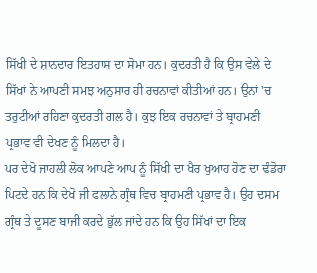ਸਿੱਖੀ ਦੇ ਸ਼ਾਨਦਾਰ ਇਤਹਾਸ ਦਾ ਸੋਮਾ ਹਨ। ਕੁਦਰਤੀ ਹੈ ਕਿ ਉਸ ਵੇਲੇ ਦੇ ਸਿੱਖਾਂ ਨੇ ਆਪਣੀ ਸਮਝ ਅਨੁਸਾਰ ਹੀ ਰਚਨਾਵਾਂ ਕੀਤੀਆਂ ਹਨ। ਉਨਾਂ 'ਚ ਤਰੁਟੀਆਂ ਰਹਿਣਾ ਕੁਦਰਤੀ ਗਲ ਹੈ। ਕੁਝ ਇਕ ਰਚਨਾਵਾਂ ਤੇ ਬ੍ਰਾਹਮਣੀ ਪ੍ਰਭਾਵ ਵੀ ਦੇਖਣ ਨੂੰ ਮਿਲਦਾ ਹੈ।
ਪਰ ਦੇਖੋ ਜਾਹਲੀ ਲੋਕ ਆਪਣੇ ਆਪ ਨੂੰ ਸਿੱਖੀ ਦਾ ਖੈਰ ਖੁਆਹ ਹੋਣ ਦਾ ਢੰਡੋਰਾ ਪਿਟਦੇ ਹਨ ਕਿ ਦੇਖੋ ਜੀ ਫਲਾਨੇ ਗ੍ਰੰਥ ਵਿਚ ਬ੍ਰਾਹਮਣੀ ਪ੍ਰਭਾਵ ਹੈ। ਉਹ ਦਸਮ ਗ੍ਰੰਥ ਤੇ ਦੂਸਣ ਬਾਜੀ ਕਰਦੇ ਭੁੱਲ ਜਾਂਦੇ ਹਨ ਕਿ ਉਹ ਸਿੱਖਾਂ ਦਾ ਇਕ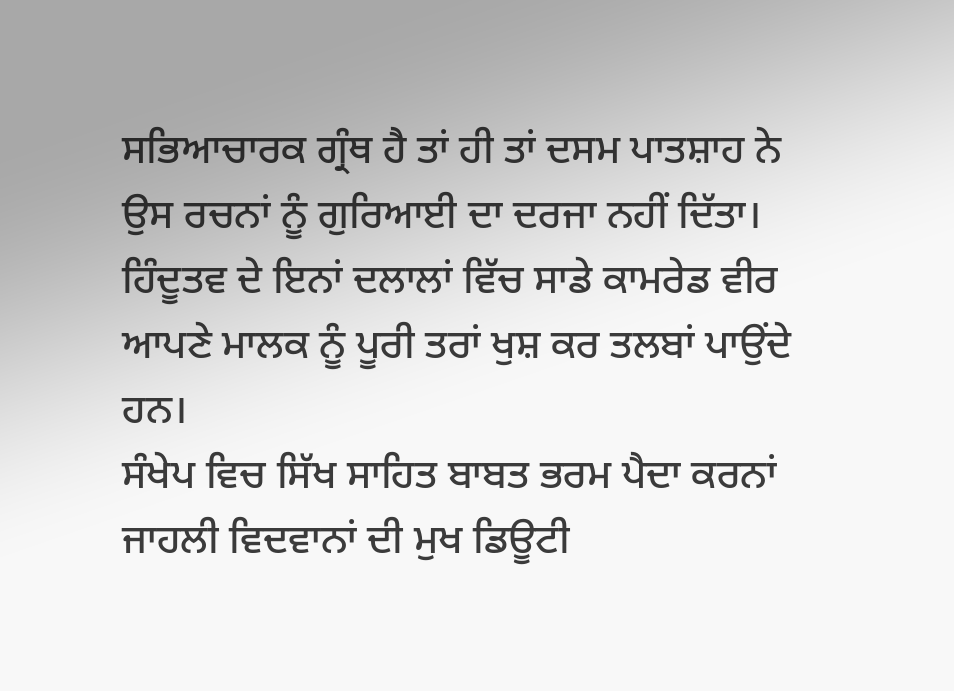ਸਭਿਆਚਾਰਕ ਗ੍ਰੰਥ ਹੈ ਤਾਂ ਹੀ ਤਾਂ ਦਸਮ ਪਾਤਸ਼ਾਹ ਨੇ ਉਸ ਰਚਨਾਂ ਨੂੰ ਗੁਰਿਆਈ ਦਾ ਦਰਜਾ ਨਹੀਂ ਦਿੱਤਾ। ਹਿੰਦੂਤਵ ਦੇ ਇਨਾਂ ਦਲਾਲਾਂ ਵਿੱਚ ਸਾਡੇ ਕਾਮਰੇਡ ਵੀਰ ਆਪਣੇ ਮਾਲਕ ਨੂੰ ਪੂਰੀ ਤਰਾਂ ਖੁਸ਼ ਕਰ ਤਲਬਾਂ ਪਾਉਂਦੇ ਹਨ।
ਸੰਖੇਪ ਵਿਚ ਸਿੱਖ ਸਾਹਿਤ ਬਾਬਤ ਭਰਮ ਪੈਦਾ ਕਰਨਾਂ ਜਾਹਲੀ ਵਿਦਵਾਨਾਂ ਦੀ ਮੁਖ ਡਿਊਟੀ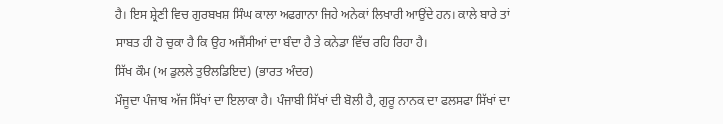ਹੈ। ਇਸ ਸ਼੍ਰੇਣੀ ਵਿਚ ਗੁਰਬਖਸ਼ ਸਿੰਘ ਕਾਲਾ ਅਫਗਾਨਾ ਜਿਹੇ ਅਨੇਕਾਂ ਲਿਖਾਰੀ ਆਉਂਦੇ ਹਨ। ਕਾਲੇ ਬਾਰੇ ਤਾਂ ਸਾਬਤ ਹੀ ਹੋ ਚੁਕਾ ਹੈ ਕਿ ਉਹ ਅਜੈਂਸੀਆਂ ਦਾ ਬੰਦਾ ਹੈ ਤੇ ਕਨੇਡਾ ਵਿੱਚ ਰਹਿ ਰਿਹਾ ਹੈ।
ਸਿੱਖ ਕੌਮ (ਅ ਡੁਲਲੇ ਤੁੳਲਡਿਇਦ) (ਭਾਰਤ ਅੰਦਰ)
ਮੌਜੂਦਾ ਪੰਜਾਬ ਅੱਜ ਸਿੱਖਾਂ ਦਾ ਇਲਾਕਾ ਹੈ। ਪੰਜਾਬੀ ਸਿੱਖਾਂ ਦੀ ਬੋਲੀ ਹੈ, ਗੁਰੂ ਨਾਨਕ ਦਾ ਫਲਸਫਾ ਸਿੱਖਾਂ ਦਾ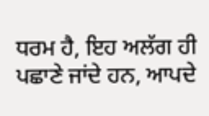ਧਰਮ ਹੈ, ਇਹ ਅਲੱਗ ਹੀ ਪਛਾਣੇ ਜਾਂਦੇ ਹਨ, ਆਪਦੇ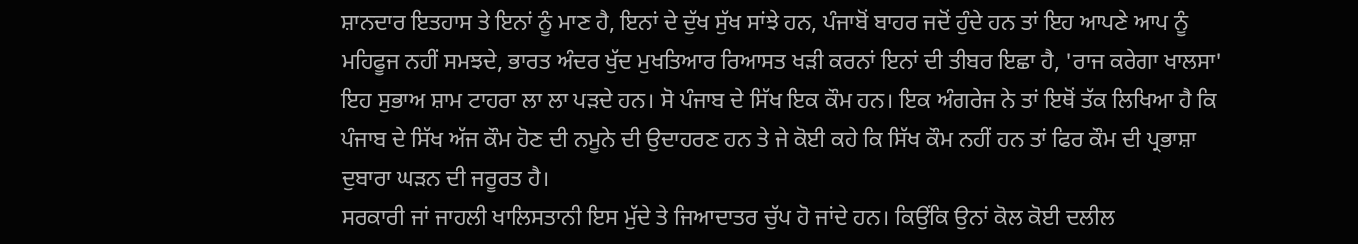ਸ਼ਾਨਦਾਰ ਇਤਹਾਸ ਤੇ ਇਨਾਂ ਨੂੰ ਮਾਣ ਹੈ, ਇਨਾਂ ਦੇ ਦੁੱਖ ਸੁੱਖ ਸਾਂਝੇ ਹਨ, ਪੰਜਾਬੋਂ ਬਾਹਰ ਜਦੋਂ ਹੁੰਦੇ ਹਨ ਤਾਂ ਇਹ ਆਪਣੇ ਆਪ ਨੂੰ ਮਹਿਫੂਜ ਨਹੀਂ ਸਮਝਦੇ, ਭਾਰਤ ਅੰਦਰ ਖੁੱਦ ਮੁਖਤਿਆਰ ਰਿਆਸਤ ਖੜੀ ਕਰਨਾਂ ਇਨਾਂ ਦੀ ਤੀਬਰ ਇਛਾ ਹੈ, 'ਰਾਜ ਕਰੇਗਾ ਖਾਲਸਾ' ਇਹ ਸੁਭਾਅ ਸ਼ਾਮ ਟਾਹਰਾ ਲਾ ਲਾ ਪੜਦੇ ਹਨ। ਸੋ ਪੰਜਾਬ ਦੇ ਸਿੱਖ ਇਕ ਕੌਮ ਹਨ। ਇਕ ਅੰਗਰੇਜ ਨੇ ਤਾਂ ਇਥੋਂ ਤੱਕ ਲਿਖਿਆ ਹੈ ਕਿ ਪੰਜਾਬ ਦੇ ਸਿੱਖ ਅੱਜ ਕੌਮ ਹੋਣ ਦੀ ਨਮੂਨੇ ਦੀ ਉਦਾਹਰਣ ਹਨ ਤੇ ਜੇ ਕੋਈ ਕਹੇ ਕਿ ਸਿੱਖ ਕੌਮ ਨਹੀਂ ਹਨ ਤਾਂ ਫਿਰ ਕੌਮ ਦੀ ਪ੍ਰਭਾਸ਼ਾ ਦੁਬਾਰਾ ਘੜਨ ਦੀ ਜਰੂਰਤ ਹੈ।
ਸਰਕਾਰੀ ਜਾਂ ਜਾਹਲੀ ਖਾਲਿਸਤਾਨੀ ਇਸ ਮੁੱਦੇ ਤੇ ਜਿਆਦਾਤਰ ਚੁੱਪ ਹੋ ਜਾਂਦੇ ਹਨ। ਕਿਉਂਕਿ ਉਨਾਂ ਕੋਲ ਕੋਈ ਦਲੀਲ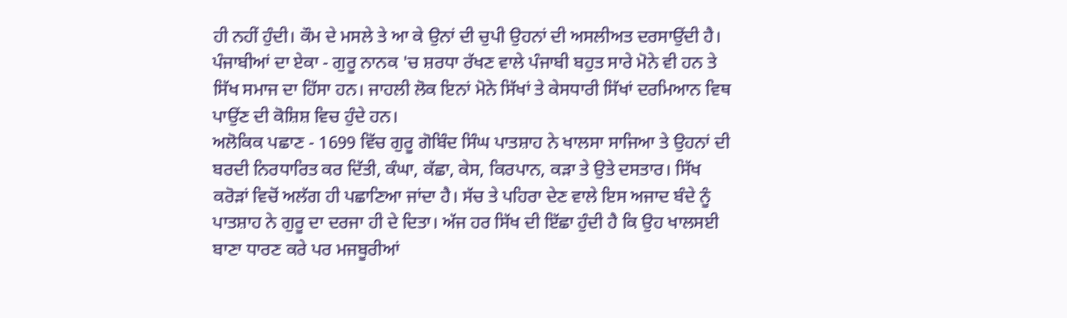ਹੀ ਨਹੀਂ ਹੁੰਦੀ। ਕੌਮ ਦੇ ਮਸਲੇ ਤੇ ਆ ਕੇ ਉਨਾਂ ਦੀ ਚੁਪੀ ਉਹਨਾਂ ਦੀ ਅਸਲੀਅਤ ਦਰਸਾਉਂਦੀ ਹੈ।
ਪੰਜਾਬੀਆਂ ਦਾ ਏਕਾ - ਗੁਰੂ ਨਾਨਕ 'ਚ ਸ਼ਰਧਾ ਰੱਖਣ ਵਾਲੇ ਪੰਜਾਬੀ ਬਹੁਤ ਸਾਰੇ ਮੋਨੇ ਵੀ ਹਨ ਤੇ ਸਿੱਖ ਸਮਾਜ ਦਾ ਹਿੱਸਾ ਹਨ। ਜਾਹਲੀ ਲੋਕ ਇਨਾਂ ਮੋਨੇ ਸਿੱਖਾਂ ਤੇ ਕੇਸਧਾਰੀ ਸਿੱਖਾਂ ਦਰਮਿਆਨ ਵਿਥ ਪਾਉਂਣ ਦੀ ਕੋਸ਼ਿਸ਼ ਵਿਚ ਹੁੰਦੇ ਹਨ।
ਅਲੋਕਿਕ ਪਛਾਣ - 1699 ਵਿੱਚ ਗੁਰੂ ਗੋਬਿੰਦ ਸਿੰਘ ਪਾਤਸ਼ਾਹ ਨੇ ਖਾਲਸਾ ਸਾਜਿਆ ਤੇ ਉਹਨਾਂ ਦੀ ਬਰਦੀ ਨਿਰਧਾਰਿਤ ਕਰ ਦਿੱਤੀ, ਕੰਘਾ, ਕੱਛਾ, ਕੇਸ, ਕਿਰਪਾਨ, ਕੜਾ ਤੇ ਉਤੇ ਦਸਤਾਰ। ਸਿੱਖ ਕਰੋੜਾਂ ਵਿਚੋਂ ਅਲੱਗ ਹੀ ਪਛਾਣਿਆ ਜਾਂਦਾ ਹੈ। ਸੱਚ ਤੇ ਪਹਿਰਾ ਦੇਣ ਵਾਲੇ ਇਸ ਅਜਾਦ ਬੰਦੇ ਨੂੰ ਪਾਤਸ਼ਾਹ ਨੇ ਗੁਰੂ ਦਾ ਦਰਜਾ ਹੀ ਦੇ ਦਿਤਾ। ਅੱਜ ਹਰ ਸਿੱਖ ਦੀ ਇੱਛਾ ਹੁੰਦੀ ਹੈ ਕਿ ਉਹ ਖਾਲਸਈ ਬਾਣਾ ਧਾਰਣ ਕਰੇ ਪਰ ਮਜਬੂਰੀਆਂ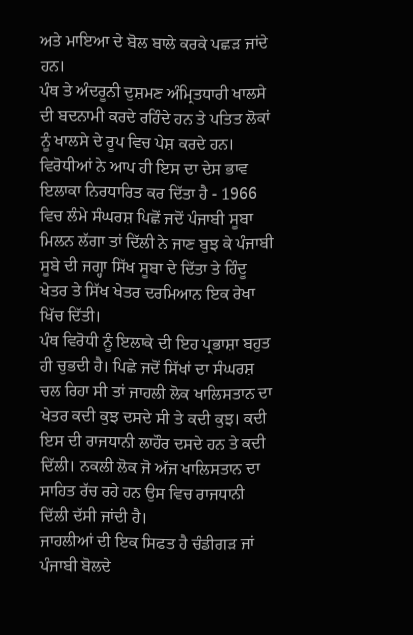ਅਤੇ ਮਾਇਆ ਦੇ ਬੋਲ ਬਾਲੇ ਕਰਕੇ ਪਛੜ ਜਾਂਦੇ ਹਨ।
ਪੰਥ ਤੇ ਅੰਦਰੂਨੀ ਦੁਸ਼ਮਣ ਅੰਮ੍ਰਿਤਧਾਰੀ ਖਾਲਸੇ ਦੀ ਬਦਨਾਮੀ ਕਰਦੇ ਰਹਿੰਦੇ ਹਨ ਤੇ ਪਤਿਤ ਲੋਕਾਂ ਨੂੰ ਖਾਲਸੇ ਦੇ ਰੂਪ ਵਿਚ ਪੇਸ਼ ਕਰਦੇ ਹਨ।
ਵਿਰੋਧੀਆਂ ਨੇ ਆਪ ਹੀ ਇਸ ਦਾ ਦੇਸ ਭਾਵ ਇਲਾਕਾ ਨਿਰਧਾਰਿਤ ਕਰ ਦਿੱਤਾ ਹੈ - 1966 ਵਿਚ ਲੰਮੇ ਸੰਘਰਸ਼ ਪਿਛੋਂ ਜਦੋਂ ਪੰਜਾਬੀ ਸੂਬਾ ਮਿਲਨ ਲੱਗਾ ਤਾਂ ਦਿੱਲੀ ਨੇ ਜਾਣ ਬੁਝ ਕੇ ਪੰਜਾਬੀ ਸੂਬੇ ਦੀ ਜਗ੍ਹਾ ਸਿੱਖ ਸੂਬਾ ਦੇ ਦਿੱਤਾ ਤੇ ਹਿੰਦੂ ਖੇਤਰ ਤੇ ਸਿੱਖ ਖੇਤਰ ਦਰਮਿਆਨ ਇਕ ਰੇਖਾ ਖਿੱਚ ਦਿੱਤੀ।
ਪੰਥ ਵਿਰੋਧੀ ਨੂੰ ਇਲਾਕੇ ਦੀ ਇਹ ਪ੍ਰਭਾਸ਼ਾ ਬਹੁਤ ਹੀ ਚੁਭਦੀ ਹੈ। ਪਿਛੇ ਜਦੋਂ ਸਿੱਖਾਂ ਦਾ ਸੰਘਰਸ਼ ਚਲ ਰਿਹਾ ਸੀ ਤਾਂ ਜਾਹਲੀ ਲੋਕ ਖਾਲਿਸਤਾਨ ਦਾ ਖੇਤਰ ਕਦੀ ਕੁਝ ਦਸਦੇ ਸੀ ਤੇ ਕਦੀ ਕੁਝ। ਕਦੀ ਇਸ ਦੀ ਰਾਜਧਾਨੀ ਲਾਹੌਰ ਦਸਦੇ ਹਨ ਤੇ ਕਦੀ ਦਿੱਲੀ। ਨਕਲੀ ਲੋਕ ਜੋ ਅੱਜ ਖਾਲਿਸਤਾਨ ਦਾ ਸਾਹਿਤ ਰੱਚ ਰਹੇ ਹਨ ਉਸ ਵਿਚ ਰਾਜਧਾਨੀ ਦਿੱਲੀ ਦੱਸੀ ਜਾਂਦੀ ਹੈ।
ਜਾਹਲੀਆਂ ਦੀ ਇਕ ਸਿਫਤ ਹੈ ਚੰਡੀਗੜ ਜਾਂ ਪੰਜਾਬੀ ਬੋਲਦੇ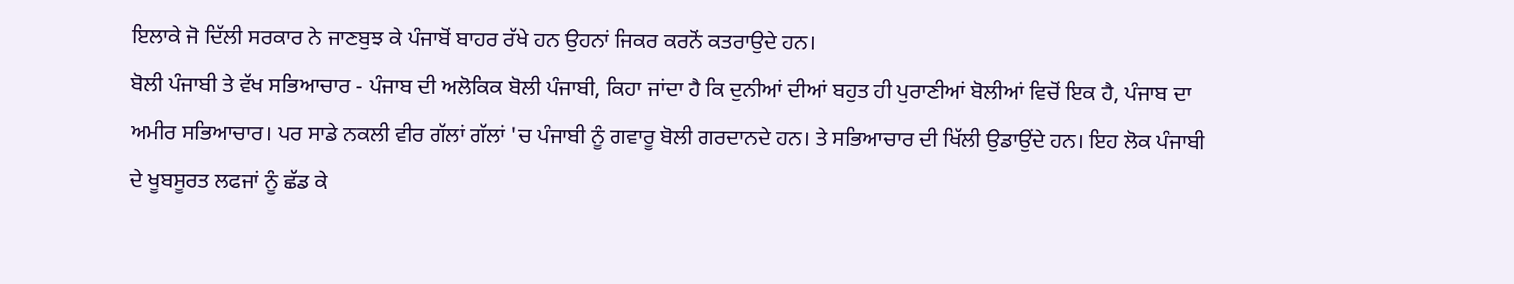ਇਲਾਕੇ ਜੋ ਦਿੱਲੀ ਸਰਕਾਰ ਨੇ ਜਾਣਬੁਝ ਕੇ ਪੰਜਾਬੋਂ ਬਾਹਰ ਰੱਖੇ ਹਨ ਉਹਨਾਂ ਜਿਕਰ ਕਰਨੋਂ ਕਤਰਾਉਦੇ ਹਨ।
ਬੋਲੀ ਪੰਜਾਬੀ ਤੇ ਵੱਖ ਸਭਿਆਚਾਰ - ਪੰਜਾਬ ਦੀ ਅਲੋਕਿਕ ਬੋਲੀ ਪੰਜਾਬੀ, ਕਿਹਾ ਜਾਂਦਾ ਹੈ ਕਿ ਦੁਨੀਆਂ ਦੀਆਂ ਬਹੁਤ ਹੀ ਪੁਰਾਣੀਆਂ ਬੋਲੀਆਂ ਵਿਚੋਂ ਇਕ ਹੈ, ਪੰਜਾਬ ਦਾ ਅਮੀਰ ਸਭਿਆਚਾਰ। ਪਰ ਸਾਡੇ ਨਕਲੀ ਵੀਰ ਗੱਲਾਂ ਗੱਲਾਂ 'ਚ ਪੰਜਾਬੀ ਨੂੰ ਗਵਾਰੂ ਬੋਲੀ ਗਰਦਾਨਦੇ ਹਨ। ਤੇ ਸਭਿਆਚਾਰ ਦੀ ਖਿੱਲੀ ਉਡਾਉਂਦੇ ਹਨ। ਇਹ ਲੋਕ ਪੰਜਾਬੀ ਦੇ ਖੂਬਸੂਰਤ ਲਫਜਾਂ ਨੂੰ ਛੱਡ ਕੇ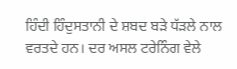ਹਿੰਦੀ ਹਿੰਦੁਸਤਾਨੀ ਦੇ ਸ਼ਬਦ ਬੜੇ ਧੱੜਲੇ ਨਾਲ ਵਰਤਦੇ ਹਨ। ਦਰ ਅਸਲ ਟਰੇਨਿੰਗ ਵੇਲੇ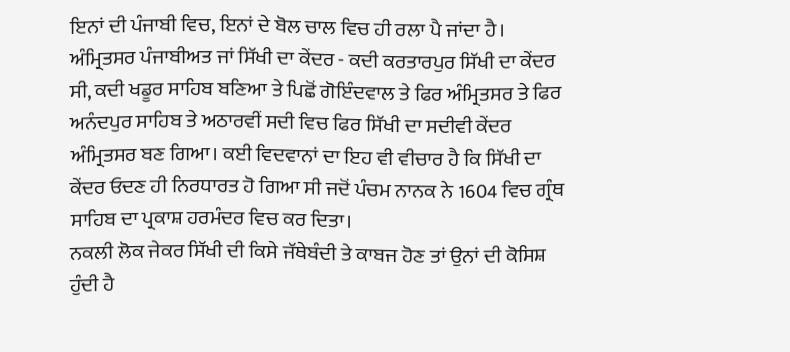ਇਨਾਂ ਦੀ ਪੰਜਾਬੀ ਵਿਚ, ਇਨਾਂ ਦੇ ਬੋਲ ਚਾਲ ਵਿਚ ਹੀ ਰਲਾ ਪੈ ਜਾਂਦਾ ਹੈ।
ਅੰਮ੍ਰਿਤਸਰ ਪੰਜਾਬੀਅਤ ਜਾਂ ਸਿੱਖੀ ਦਾ ਕੇਂਦਰ - ਕਦੀ ਕਰਤਾਰਪੁਰ ਸਿੱਖੀ ਦਾ ਕੇਂਦਰ ਸੀ, ਕਦੀ ਖਡੂਰ ਸਾਹਿਬ ਬਣਿਆ ਤੇ ਪਿਛੋਂ ਗੋਇੰਦਵਾਲ ਤੇ ਫਿਰ ਅੰਮ੍ਰਿਤਸਰ ਤੇ ਫਿਰ ਅਨੰਦਪੁਰ ਸਾਹਿਬ ਤੇ ਅਠਾਰਵੀਂ ਸਦੀ ਵਿਚ ਫਿਰ ਸਿੱਖੀ ਦਾ ਸਦੀਵੀ ਕੇਂਦਰ ਅੰਮ੍ਰਿਤਸਰ ਬਣ ਗਿਆ। ਕਈ ਵਿਦਵਾਨਾਂ ਦਾ ਇਹ ਵੀ ਵੀਚਾਰ ਹੈ ਕਿ ਸਿੱਖੀ ਦਾ ਕੇਂਦਰ ਓਦਣ ਹੀ ਨਿਰਧਾਰਤ ਹੋ ਗਿਆ ਸੀ ਜਦੋਂ ਪੰਚਮ ਨਾਨਕ ਨੇ 1604 ਵਿਚ ਗ੍ਰੰਥ ਸਾਹਿਬ ਦਾ ਪ੍ਰਕਾਸ਼ ਹਰਮੰਦਰ ਵਿਚ ਕਰ ਦਿਤਾ।
ਨਕਲੀ ਲੋਕ ਜੇਕਰ ਸਿੱਖੀ ਦੀ ਕਿਸੇ ਜੱਥੇਬੰਦੀ ਤੇ ਕਾਬਜ ਹੋਣ ਤਾਂ ਉਨਾਂ ਦੀ ਕੋਸਿਸ਼ ਹੁੰਦੀ ਹੈ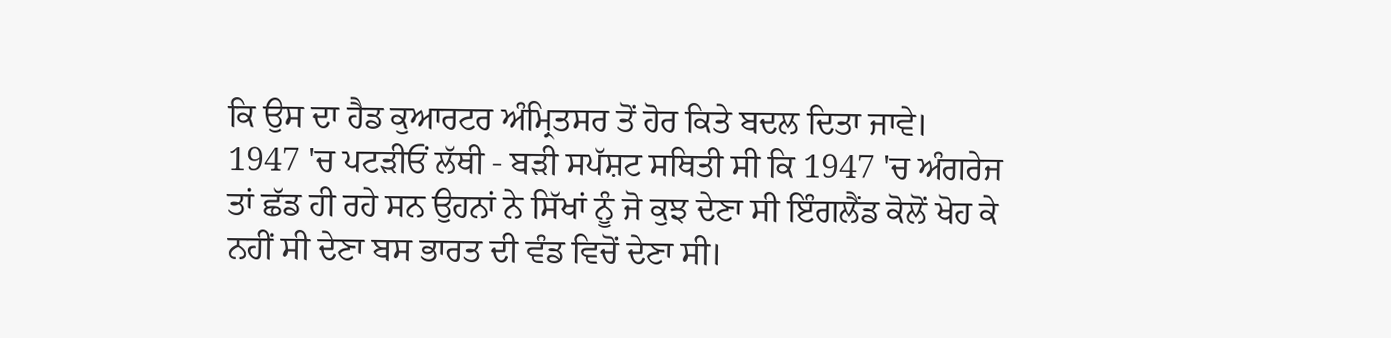ਕਿ ਉਸ ਦਾ ਹੈਡ ਕੁਆਰਟਰ ਅੰਮ੍ਰਿਤਸਰ ਤੋਂ ਹੋਰ ਕਿਤੇ ਬਦਲ ਦਿਤਾ ਜਾਵੇ।
1947 'ਚ ਪਟੜੀਓਂ ਲੱਥੀ - ਬੜੀ ਸਪੱਸ਼ਟ ਸਥਿਤੀ ਸੀ ਕਿ 1947 'ਚ ਅੰਗਰੇਜ ਤਾਂ ਛੱਡ ਹੀ ਰਹੇ ਸਨ ਉਹਨਾਂ ਨੇ ਸਿੱਖਾਂ ਨੂੰ ਜੋ ਕੁਝ ਦੇਣਾ ਸੀ ਇੰਗਲੈਂਡ ਕੋਲੋਂ ਖੋਹ ਕੇ ਨਹੀਂ ਸੀ ਦੇਣਾ ਬਸ ਭਾਰਤ ਦੀ ਵੰਡ ਵਿਚੋਂ ਦੇਣਾ ਸੀ।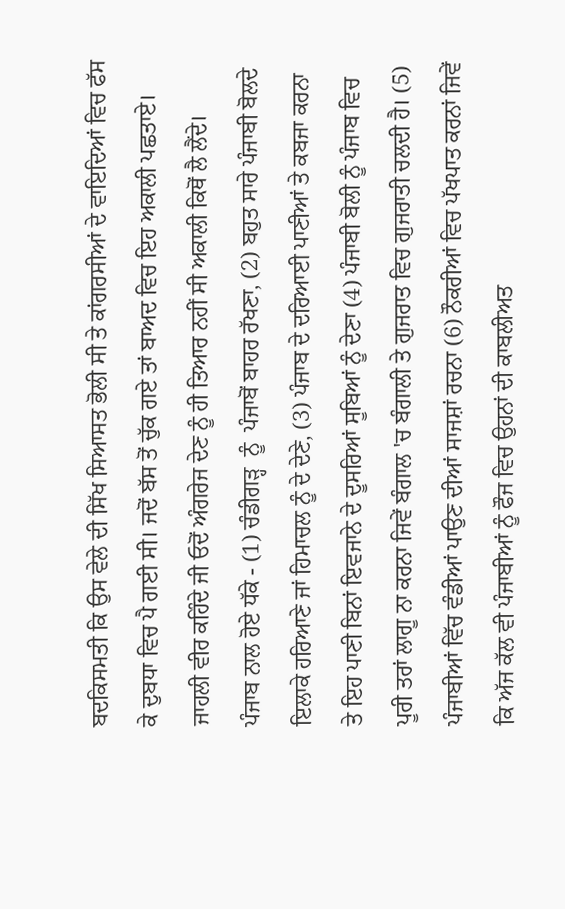ਬਦਕਿਸਮਤੀ ਕਿ ਉਸ ਵੇਲੇ ਦੀ ਸਿੱਖ ਸਿਆਸਤ ਭੋਲੀ ਸੀ ਤੇ ਕਾਂਗਰਸੀਆਂ ਦੇ ਵਾਇਦਿਆਂ ਵਿਚ ਫੱਸ ਕੇ ਦੁਬਧਾ ਵਿਚ ਪੈ ਗਈ ਸੀ। ਜਦੋਂ ਬੱਸ ਤੋਂ ਚੁੱਕ ਗਏ ਤਾਂ ਬਾਅਦ ਵਿਚ ਇਹ ਅਕਾਲੀ ਪਛਤਾਏ।
ਜਾਹਲੀ ਵੀਰ ਕਹਿੰਦੇ ਜੀ ਓਦੋਂ ਅੰਗਰੇਜ ਦੇਣ ਨੂੰ ਹੀ ਤਿਆਰ ਨਹੀਂ ਸੀ ਅਕਾਲੀ ਕਿਥੋਂ ਲੈ ਲੈਂਦੇ।
ਪੰਜਾਬ ਨਾਲ ਹੋਏ ਧੱਕੇ - (1) ਚੰਡੀਗੜ੍ਹ  ਨੂੰ  ਪੰਜਾਬੋਂ ਬਾਹਰ ਰੱਖਣਾ, (2) ਬਹੁਤ ਸਾਰੇ ਪੰਜਾਬੀ ਬੋਲਦੇ ਇਲਾਕੇ ਹਰਿਆਣੇ ਜਾਂ ਹਿਮਾਚਲ ਨੂੰ ਦੇ ਦੇਣੇ, (3) ਪੰਜਾਬ ਦੇ ਦਰਿਆਈ ਪਾਣੀਆਂ ਤੇ ਕਬਜਾ ਕਰਨਾ ਤੇ ਇਹ ਪਾਣੀ ਬਿਨਾਂ ਇਵਜਾਨੇ ਦੇ ਦੂਸਰਿਆਂ ਸੂਬਿਆਂ ਨੂੰ ਦੇਣਾ (4) ਪੰਜਾਬੀ ਬੋਲੀ ਨੂੰ ਪੰਜਾਬ ਵਿਚ ਪੂਰੀ ਤਰਾਂ ਲਾਗੂ ਨਾ ਕਰਨਾ ਜਿਵੇਂ ਬੰਗਾਲ 'ਚ ਬੰਗਾਲੀ ਤੇ ਗੁਜਰਾਤ ਵਿਚ ਗੁਜਰਾਤੀ ਚਲਦੀ ਹੈ। (5) ਪੰਜਾਬੀਆਂ ਵਿੱਚ ਵੰਡੀਆਂ ਪਾਉਣ ਦੀਆਂ ਸਾਜਸ਼ਾਂ ਰਚਨਾ (6) ਨੌਕਰੀਆਂ ਵਿਚ ਪੱਖਪਾਤ ਕਰਨਾਂ ਜਿਵੇਂ ਕਿ ਅੱਜ ਕੱਲ ਵੀ ਪੰਜਾਬੀਆਂ ਨੂੰ ਫੌਜ ਵਿਚ ਉਹਨਾਂ ਦੀ ਕਾਬਲੀਅਤ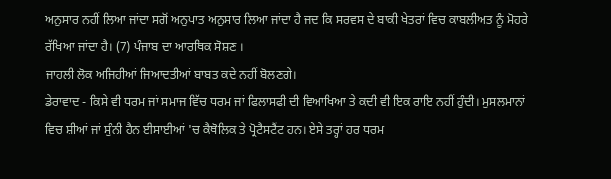ਅਨੁਸਾਰ ਨਹੀਂ ਲਿਆ ਜਾਂਦਾ ਸਗੋਂ ਅਨੁਪਾਤ ਅਨੁਸਾਰ ਲਿਆ ਜਾਂਦਾ ਹੈ ਜਦ ਕਿ ਸਰਵਸ ਦੇ ਬਾਕੀ ਖੇਤਰਾਂ ਵਿਚ ਕਾਬਲੀਅਤ ਨੂੰ ਮੋਹਰੇ ਰੱਖਿਆ ਜਾਂਦਾ ਹੈ। (7) ਪੰਜਾਬ ਦਾ ਆਰਥਿਕ ਸੋਸ਼ਣ ।
ਜਾਹਲੀ ਲੋਕ ਅਜਿਹੀਆਂ ਜਿਆਦਤੀਆਂ ਬਾਬਤ ਕਦੇ ਨਹੀਂ ਬੋਲਣਗੇ।
ਡੇਰਾਵਾਦ - ਕਿਸੇ ਵੀ ਧਰਮ ਜਾਂ ਸਮਾਜ ਵਿੱਚ ਧਰਮ ਜਾਂ ਫਿਲਾਸਫੀ ਦੀ ਵਿਆਖਿਆ ਤੇ ਕਦੀ ਵੀ ਇਕ ਰਾਇ ਨਹੀਂ ਹੁੰਦੀ। ਮੁਸਲਮਾਨਾਂ ਵਿਚ ਸ਼ੀਆਂ ਜਾਂ ਸੁੰਨੀ ਹੈਨ ਈਸਾਈਆਂ 'ਚ ਕੈਥੋਲਿਕ ਤੇ ਪ੍ਰੋਟੈਸਟੈਂਟ ਹਨ। ਏਸੇ ਤਰ੍ਹਾਂ ਹਰ ਧਰਮ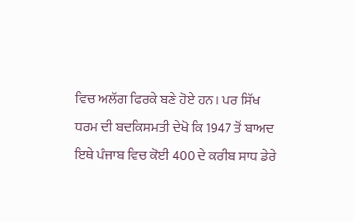ਵਿਚ ਅਲੱਗ ਫਿਰਕੇ ਬਣੇ ਹੋਏ ਹਨ। ਪਰ ਸਿੱਖ ਧਰਮ ਦੀ ਬਦਕਿਸਮਤੀ ਦੇਖੋ ਕਿ 1947 ਤੋਂ ਬਾਅਦ ਇਥੇ ਪੰਜਾਬ ਵਿਚ ਕੋਈ 400 ਦੇ ਕਰੀਬ ਸਾਧ ਡੇਰੇ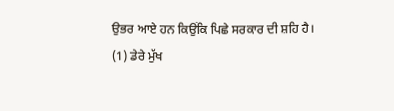ਉਭਰ ਆਏ ਹਨ ਕਿਉਂਕਿ ਪਿਛੇ ਸਰਕਾਰ ਦੀ ਸ਼ਹਿ ਹੈ।
(1) ਡੇਰੇ ਮੁੱਖ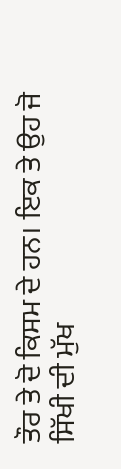ਤੌਰ ਤੇ ਦੋ ਕਿਸਮ ਦੇ ਹਨ। ਇਕ ਤੇ ਉਹ ਜੋ ਸਿੱਖੀ ਦੀ ਮੁੱਖ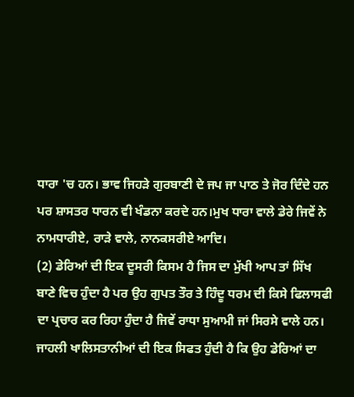ਧਾਰਾ 'ਚ ਹਨ। ਭਾਵ ਜਿਹੜੇ ਗੁਰਬਾਣੀ ਦੇ ਜਪ ਜਾ ਪਾਠ ਤੇ ਜੋਰ ਦਿੰਦੇ ਹਨ ਪਰ ਸ਼ਾਸਤਰ ਧਾਰਨ ਵੀ ਖੰਡਨਾ ਕਰਦੇ ਹਨ।ਮੁਖ ਧਾਰਾ ਵਾਲੇ ਡੇਰੇ ਜਿਵੇਂ ਨੇ ਨਾਮਧਾਰੀਏ, ਰਾੜੇ ਵਾਲੇ, ਨਾਨਕਸਰੀਏ ਆਦਿ।
(2) ਡੇਰਿਆਂ ਦੀ ਇਕ ਦੂਸਰੀ ਕਿਸਮ ਹੈ ਜਿਸ ਦਾ ਮੁੱਖੀ ਆਪ ਤਾਂ ਸਿੱਖ ਬਾਣੇ ਵਿਚ ਹੁੰਦਾ ਹੈ ਪਰ ਉਹ ਗੁਪਤ ਤੌਰ ਤੇ ਹਿੰਦੂ ਧਰਮ ਦੀ ਕਿਸੇ ਫਿਲਾਸਫੀ ਦਾ ਪ੍ਰਚਾਰ ਕਰ ਰਿਹਾ ਹੁੰਦਾ ਹੈ ਜਿਵੇਂ ਰਾਧਾ ਸੁਆਮੀ ਜਾਂ ਸਿਰਸੇ ਵਾਲੇ ਹਨ।
ਜਾਹਲੀ ਖਾਲਿਸਤਾਨੀਆਂ ਦੀ ਇਕ ਸਿਫਤ ਹੁੰਦੀ ਹੈ ਕਿ ਉਹ ਡੇਰਿਆਂ ਦਾ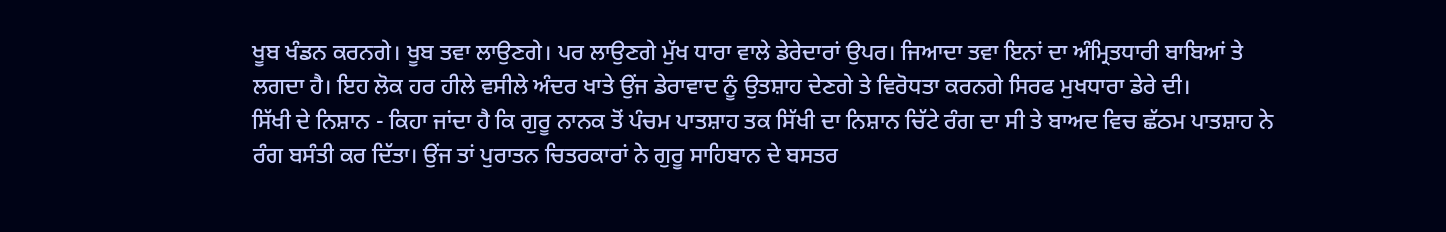ਖੂਬ ਖੰਡਨ ਕਰਨਗੇ। ਖੂਬ ਤਵਾ ਲਾਉਣਗੇ। ਪਰ ਲਾਉਣਗੇ ਮੁੱਖ ਧਾਰਾ ਵਾਲੇ ਡੇਰੇਦਾਰਾਂ ਉਪਰ। ਜਿਆਦਾ ਤਵਾ ਇਨਾਂ ਦਾ ਅੰਮ੍ਰਿਤਧਾਰੀ ਬਾਬਿਆਂ ਤੇ ਲਗਦਾ ਹੈ। ਇਹ ਲੋਕ ਹਰ ਹੀਲੇ ਵਸੀਲੇ ਅੰਦਰ ਖਾਤੇ ਉਂਜ ਡੇਰਾਵਾਦ ਨੂੰ ਉਤਸ਼ਾਹ ਦੇਣਗੇ ਤੇ ਵਿਰੋਧਤਾ ਕਰਨਗੇ ਸਿਰਫ ਮੁਖਧਾਰਾ ਡੇਰੇ ਦੀ।
ਸਿੱਖੀ ਦੇ ਨਿਸ਼ਾਨ - ਕਿਹਾ ਜਾਂਦਾ ਹੈ ਕਿ ਗੁਰੂ ਨਾਨਕ ਤੋਂ ਪੰਚਮ ਪਾਤਸ਼ਾਹ ਤਕ ਸਿੱਖੀ ਦਾ ਨਿਸ਼ਾਨ ਚਿੱਟੇ ਰੰਗ ਦਾ ਸੀ ਤੇ ਬਾਅਦ ਵਿਚ ਛੱਠਮ ਪਾਤਸ਼ਾਹ ਨੇ ਰੰਗ ਬਸੰਤੀ ਕਰ ਦਿੱਤਾ। ਉਂਜ ਤਾਂ ਪੁਰਾਤਨ ਚਿਤਰਕਾਰਾਂ ਨੇ ਗੁਰੂ ਸਾਹਿਬਾਨ ਦੇ ਬਸਤਰ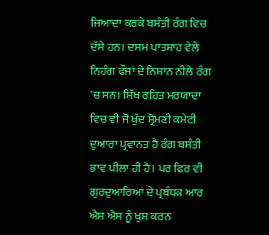ਜਿਆਦਾ ਕਰਕੇ ਬਸੰਤੀ ਰੰਗ ਵਿਚ ਦੱਸੇ ਹਨ। ਦਸਮ ਪਾਤਸ਼ਾਹ ਵੇਲੇ ਨਿਹੰਗ ਫੌਜਾਂ ਦੇ ਨਿਸ਼ਾਨ ਨੀਲੇ ਰੰਗ 'ਚ ਸਨ। ਸਿੱਖ ਰਹਿਤ ਮਰਯਾਦਾ ਵਿਚ ਵੀ ਜੋ ਖੁੱਦ ਸ੍ਰੋਮਣੀ ਕਮੇਟੀ ਦੁਆਰਾ ਪ੍ਰਵਾਨਤ ਹੈ ਰੰਗ ਬਸੰਤੀ ਭਾਵ ਪੀਲਾ ਹੀ ਹੈ। ਪਰ ਫਿਰ ਵੀ ਗੁਰਦੁਆਰਿਆਂ ਦੇ ਪ੍ਰਬੰਧਕ ਆਰ ਐਸ ਐਸ ਨੂੰ ਖੁਸ਼ ਕਰਨ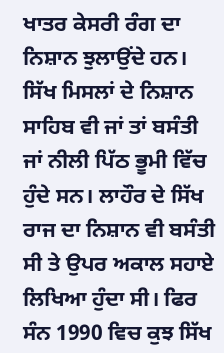ਖਾਤਰ ਕੇਸਰੀ ਰੰਗ ਦਾ ਨਿਸ਼ਾਨ ਝੁਲਾਉਂਦੇ ਹਨ।
ਸਿੱਖ ਮਿਸਲਾਂ ਦੇ ਨਿਸ਼ਾਨ ਸਾਹਿਬ ਵੀ ਜਾਂ ਤਾਂ ਬਸੰਤੀ ਜਾਂ ਨੀਲੀ ਪਿੱਠ ਭੂਮੀ ਵਿੱਚ ਹੁੰਦੇ ਸਨ। ਲਾਹੌਰ ਦੇ ਸਿੱਖ ਰਾਜ ਦਾ ਨਿਸ਼ਾਨ ਵੀ ਬਸੰਤੀ ਸੀ ਤੇ ਉਪਰ ਅਕਾਲ ਸਹਾਏ ਲਿਖਿਆ ਹੁੰਦਾ ਸੀ। ਫਿਰ ਸੰਨ 1990 ਵਿਚ ਕੁਝ ਸਿੱਖ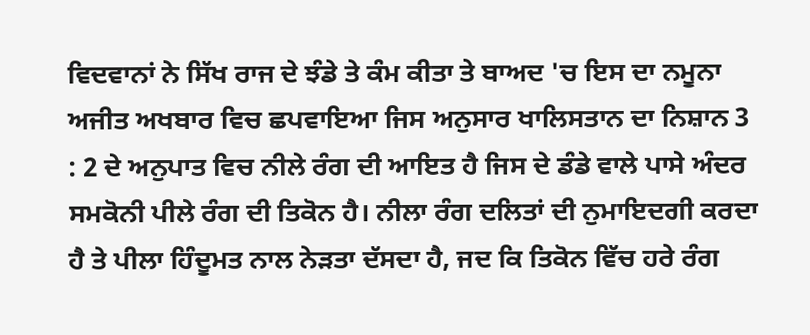ਵਿਦਵਾਨਾਂ ਨੇ ਸਿੱਖ ਰਾਜ ਦੇ ਝੰਡੇ ਤੇ ਕੰਮ ਕੀਤਾ ਤੇ ਬਾਅਦ 'ਚ ਇਸ ਦਾ ਨਮੂਨਾ ਅਜੀਤ ਅਖਬਾਰ ਵਿਚ ਛਪਵਾਇਆ ਜਿਸ ਅਨੁਸਾਰ ਖਾਲਿਸਤਾਨ ਦਾ ਨਿਸ਼ਾਨ 3 : 2 ਦੇ ਅਨੁਪਾਤ ਵਿਚ ਨੀਲੇ ਰੰਗ ਦੀ ਆਇਤ ਹੈ ਜਿਸ ਦੇ ਡੰਡੇ ਵਾਲੇ ਪਾਸੇ ਅੰਦਰ ਸਮਕੋਨੀ ਪੀਲੇ ਰੰਗ ਦੀ ਤਿਕੋਨ ਹੈ। ਨੀਲਾ ਰੰਗ ਦਲਿਤਾਂ ਦੀ ਨੁਮਾਇਦਗੀ ਕਰਦਾ ਹੈ ਤੇ ਪੀਲਾ ਹਿੰਦੂਮਤ ਨਾਲ ਨੇੜਤਾ ਦੱਸਦਾ ਹੈ, ਜਦ ਕਿ ਤਿਕੋਨ ਵਿੱਚ ਹਰੇ ਰੰਗ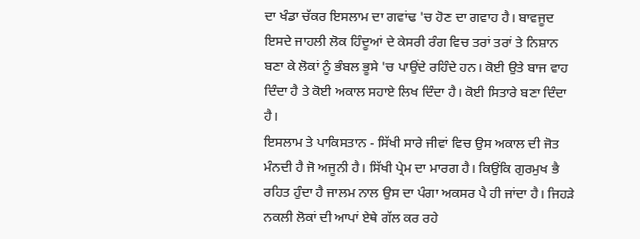ਦਾ ਖੰਡਾ ਚੱਕਰ ਇਸਲਾਮ ਦਾ ਗਵਾਂਢ 'ਚ ਹੋਣ ਦਾ ਗਵਾਹ ਹੈ। ਬਾਵਜੂਦ ਇਸਦੇ ਜਾਹਲੀ ਲੋਕ ਹਿੰਦੂਆਂ ਦੇ ਕੇਸਰੀ ਰੰਗ ਵਿਚ ਤਰਾਂ ਤਰਾਂ ਤੇ ਨਿਸ਼ਾਨ ਬਣਾ ਕੇ ਲੋਕਾਂ ਨੂੰ ਭੰਬਲ ਭੂਸੇ 'ਚ ਪਾਉਂਦੇ ਰਹਿੰਦੇ ਹਨ। ਕੋਈ ਉਤੇ ਬਾਜ ਵਾਹ ਦਿੰਦਾ ਹੈ ਤੇ ਕੋਈ ਅਕਾਲ ਸਹਾਏ ਲਿਖ ਦਿੰਦਾ ਹੈ। ਕੋਈ ਸਿਤਾਰੇ ਬਣਾ ਦਿੰਦਾ ਹੈ।
ਇਸਲਾਮ ਤੇ ਪਾਕਿਸਤਾਨ - ਸਿੱਖੀ ਸਾਰੇ ਜੀਵਾਂ ਵਿਚ ਉਸ ਅਕਾਲ ਦੀ ਜੋਤ ਮੰਨਦੀ ਹੈ ਜੋ ਅਜੂਨੀ ਹੈ। ਸਿੱਖੀ ਪ੍ਰੇਮ ਦਾ ਮਾਰਗ ਹੈ। ਕਿਉਂਕਿ ਗੁਰਮੁਖ ਭੈ ਰਹਿਤ ਹੁੰਦਾ ਹੈ ਜਾਲਮ ਨਾਲ ਉਸ ਦਾ ਪੰਗਾ ਅਕਸਰ ਪੈ ਹੀ ਜਾਂਦਾ ਹੈ। ਜਿਹੜੇ ਨਕਲੀ ਲੋਕਾਂ ਦੀ ਆਪਾਂ ਏਥੇ ਗੱਲ ਕਰ ਰਹੇ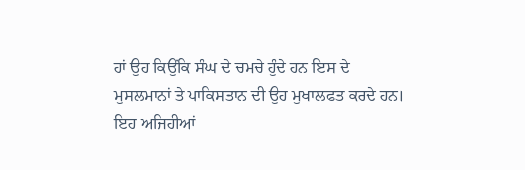ਹਾਂ ਉਹ ਕਿਉਂਕਿ ਸੰਘ ਦੇ ਚਮਚੇ ਹੁੰਦੇ ਹਨ ਇਸ ਦੇ ਮੁਸਲਮਾਨਾਂ ਤੇ ਪਾਕਿਸਤਾਨ ਦੀ ਉਹ ਮੁਖਾਲਫਤ ਕਰਦੇ ਹਨ। ਇਹ ਅਜਿਹੀਆਂ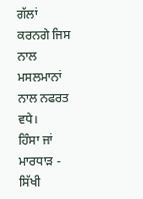ਗੱਲਾਂ ਕਰਨਗੇ ਜਿਸ ਨਾਲ ਮਸਲਮਾਨਾਂ ਨਾਲ ਨਫਰਤ ਵਧੇ।
ਹਿੰਸਾ ਜਾਂ ਮਾਰਧਾੜ - ਸਿੱਖੀ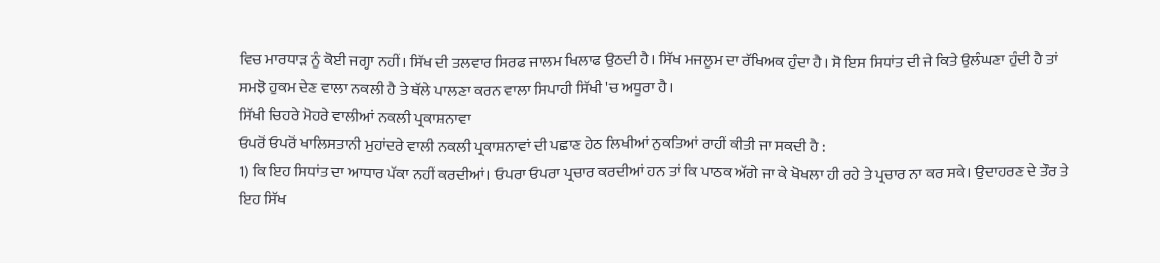ਵਿਚ ਮਾਰਧਾੜ ਨੂੰ ਕੋਈ ਜਗ੍ਹਾ ਨਹੀਂ। ਸਿੱਖ ਦੀ ਤਲਵਾਰ ਸਿਰਫ ਜਾਲਮ ਖਿਲਾਫ ਉਠਦੀ ਹੈ। ਸਿੱਖ ਮਜਲੂਮ ਦਾ ਰੱਖਿਅਕ ਹੁੰਦਾ ਹੈ। ਸੋ ਇਸ ਸਿਧਾਂਤ ਦੀ ਜੇ ਕਿਤੇ ਉਲੰਘਣਾ ਹੁੰਦੀ ਹੈ ਤਾਂ ਸਮਝੋ ਹੁਕਮ ਦੇਣ ਵਾਲਾ ਨਕਲੀ ਹੈ ਤੇ ਥੱਲੇ ਪਾਲਣਾ ਕਰਨ ਵਾਲਾ ਸਿਪਾਹੀ ਸਿੱਖੀ 'ਚ ਅਧੂਰਾ ਹੈ।
ਸਿੱਖੀ ਚਿਹਰੇ ਮੋਹਰੇ ਵਾਲੀਆਂ ਨਕਲੀ ਪ੍ਰਕਾਸ਼ਨਾਵਾ
ਓਪਰੋਂ ਓਪਰੋਂ ਖਾਲਿਸਤਾਨੀ ਮੁਹਾਂਦਰੇ ਵਾਲੀ ਨਕਲੀ ਪ੍ਰਕਾਸ਼ਨਾਵਾਂ ਦੀ ਪਛਾਣ ਹੇਠ ਲਿਖੀਆਂ ਨੁਕਤਿਆਂ ਰਾਹੀਂ ਕੀਤੀ ਜਾ ਸਕਦੀ ਹੈ :
1) ਕਿ ਇਹ ਸਿਧਾਂਤ ਦਾ ਆਧਾਰ ਪੱਕਾ ਨਹੀਂ ਕਰਦੀਆਂ। ਓਪਰਾ ਓਪਰਾ ਪ੍ਰਚਾਰ ਕਰਦੀਆਂ ਹਨ ਤਾਂ ਕਿ ਪਾਠਕ ਅੱਗੇ ਜਾ ਕੇ ਖੋਖਲਾ ਹੀ ਰਹੇ ਤੇ ਪ੍ਰਚਾਰ ਨਾ ਕਰ ਸਕੇ। ਉਦਾਹਰਣ ਦੇ ਤੌਰ ਤੇ ਇਹ ਸਿੱਖ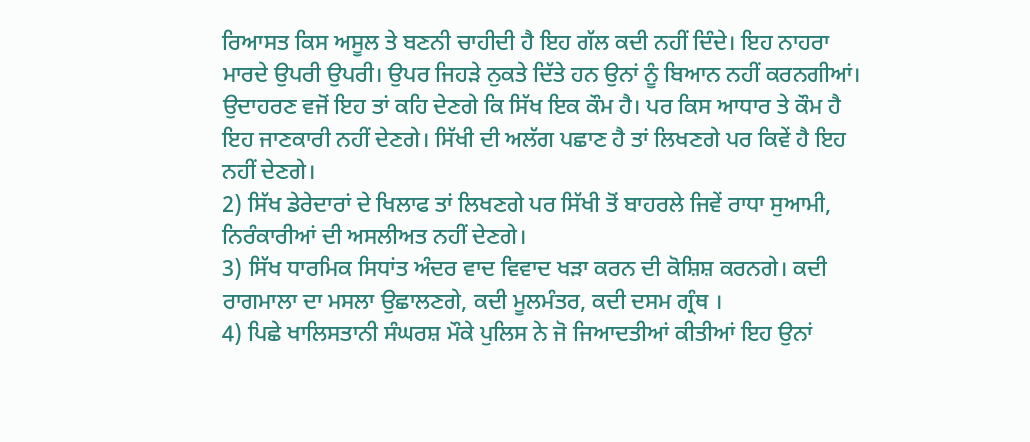ਰਿਆਸਤ ਕਿਸ ਅਸੂਲ ਤੇ ਬਣਨੀ ਚਾਹੀਦੀ ਹੈ ਇਹ ਗੱਲ ਕਦੀ ਨਹੀਂ ਦਿੰਦੇ। ਇਹ ਨਾਹਰਾ ਮਾਰਦੇ ਉਪਰੀ ਉਪਰੀ। ਉਪਰ ਜਿਹੜੇ ਨੁਕਤੇ ਦਿੱਤੇ ਹਨ ਉਨਾਂ ਨੂੰ ਬਿਆਨ ਨਹੀਂ ਕਰਨਗੀਆਂ। ਉਦਾਹਰਣ ਵਜੋਂ ਇਹ ਤਾਂ ਕਹਿ ਦੇਣਗੇ ਕਿ ਸਿੱਖ ਇਕ ਕੌਮ ਹੈ। ਪਰ ਕਿਸ ਆਧਾਰ ਤੇ ਕੌਮ ਹੈ ਇਹ ਜਾਣਕਾਰੀ ਨਹੀਂ ਦੇਣਗੇ। ਸਿੱਖੀ ਦੀ ਅਲੱਗ ਪਛਾਣ ਹੈ ਤਾਂ ਲਿਖਣਗੇ ਪਰ ਕਿਵੇਂ ਹੈ ਇਹ ਨਹੀਂ ਦੇਣਗੇ।
2) ਸਿੱਖ ਡੇਰੇਦਾਰਾਂ ਦੇ ਖਿਲਾਫ ਤਾਂ ਲਿਖਣਗੇ ਪਰ ਸਿੱਖੀ ਤੋਂ ਬਾਹਰਲੇ ਜਿਵੇਂ ਰਾਧਾ ਸੁਆਮੀ, ਨਿਰੰਕਾਰੀਆਂ ਦੀ ਅਸਲੀਅਤ ਨਹੀਂ ਦੇਣਗੇ।
3) ਸਿੱਖ ਧਾਰਮਿਕ ਸਿਧਾਂਤ ਅੰਦਰ ਵਾਦ ਵਿਵਾਦ ਖੜਾ ਕਰਨ ਦੀ ਕੋਸ਼ਿਸ਼ ਕਰਨਗੇ। ਕਦੀ ਰਾਗਮਾਲਾ ਦਾ ਮਸਲਾ ਉਛਾਲਣਗੇ, ਕਦੀ ਮੂਲਮੰਤਰ, ਕਦੀ ਦਸਮ ਗ੍ਰੰਥ ।
4) ਪਿਛੇ ਖਾਲਿਸਤਾਨੀ ਸੰਘਰਸ਼ ਮੌਕੇ ਪੁਲਿਸ ਨੇ ਜੋ ਜਿਆਦਤੀਆਂ ਕੀਤੀਆਂ ਇਹ ਉਨਾਂ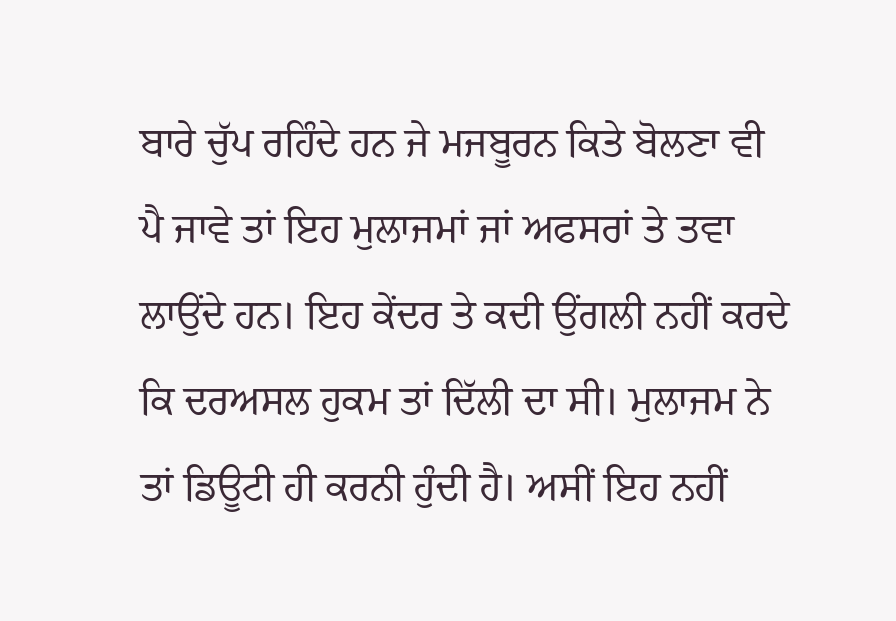ਬਾਰੇ ਚੁੱਪ ਰਹਿੰਦੇ ਹਨ ਜੇ ਮਜਬੂਰਨ ਕਿਤੇ ਬੋਲਣਾ ਵੀ ਪੈ ਜਾਵੇ ਤਾਂ ਇਹ ਮੁਲਾਜਮਾਂ ਜਾਂ ਅਫਸਰਾਂ ਤੇ ਤਵਾ ਲਾਉਂਦੇ ਹਨ। ਇਹ ਕੇਂਦਰ ਤੇ ਕਦੀ ਉਂਗਲੀ ਨਹੀਂ ਕਰਦੇ ਕਿ ਦਰਅਸਲ ਹੁਕਮ ਤਾਂ ਦਿੱਲੀ ਦਾ ਸੀ। ਮੁਲਾਜਮ ਨੇ ਤਾਂ ਡਿਊਟੀ ਹੀ ਕਰਨੀ ਹੁੰਦੀ ਹੈ। ਅਸੀਂ ਇਹ ਨਹੀਂ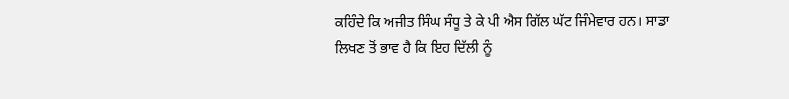ਕਹਿੰਦੇ ਕਿ ਅਜੀਤ ਸਿੰਘ ਸੰਧੂ ਤੇ ਕੇ ਪੀ ਐਸ ਗਿੱਲ ਘੱਟ ਜਿੰਮੇਵਾਰ ਹਨ। ਸਾਡਾ ਲਿਖਣ ਤੋਂ ਭਾਵ ਹੈ ਕਿ ਇਹ ਦਿੱਲੀ ਨੂੰ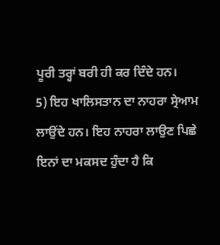ਪੂਰੀ ਤਰ੍ਹਾਂ ਬਰੀ ਹੀ ਕਰ ਦਿੰਦੇ ਹਨ।
5) ਇਹ ਖਾਲਿਸਤਾਨ ਦਾ ਨਾਹਰਾ ਸ੍ਰੇਆਮ ਲਾਉਂਦੇ ਹਨ। ਇਹ ਨਾਹਰਾ ਲਾਉਣ ਪਿਛੇ ਇਨਾਂ ਦਾ ਮਕਸਦ ਹੁੰਦਾ ਹੈ ਕਿ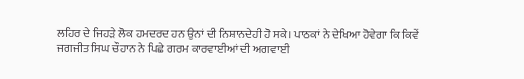ਲਹਿਰ ਦੇ ਜਿਹੜੇ ਲੋਕ ਹਮਦਰਦ ਹਨ ਉਨਾਂ ਦੀ ਨਿਸ਼ਾਨਦੇਹੀ ਹੋ ਸਕੇ। ਪਾਠਕਾਂ ਨੇ ਦੇਖਿਆ ਹੋਵੇਗਾ ਕਿ ਕਿਵੇਂ ਜਗਜੀਤ ਸਿਘ ਚੌਹਾਨ ਨੇ ਪਿਛੇ ਗਰਮ ਕਾਰਵਾਈਆਂ ਦੀ ਅਗਵਾਈ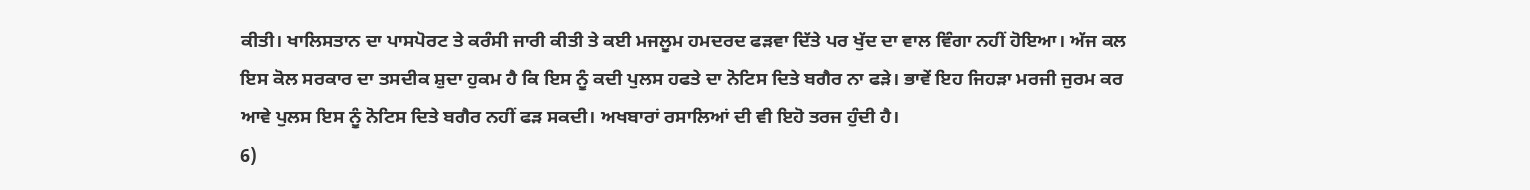ਕੀਤੀ। ਖਾਲਿਸਤਾਨ ਦਾ ਪਾਸਪੋਰਟ ਤੇ ਕਰੰਸੀ ਜਾਰੀ ਕੀਤੀ ਤੇ ਕਈ ਮਜਲੂਮ ਹਮਦਰਦ ਫੜਵਾ ਦਿੱਤੇ ਪਰ ਖੁੱਦ ਦਾ ਵਾਲ ਵਿੰਗਾ ਨਹੀਂ ਹੋਇਆ। ਅੱਜ ਕਲ ਇਸ ਕੋਲ ਸਰਕਾਰ ਦਾ ਤਸਦੀਕ ਸ਼ੁਦਾ ਹੁਕਮ ਹੈ ਕਿ ਇਸ ਨੂੰ ਕਦੀ ਪੁਲਸ ਹਫਤੇ ਦਾ ਨੋਟਿਸ ਦਿਤੇ ਬਗੈਰ ਨਾ ਫੜੇ। ਭਾਵੇਂ ਇਹ ਜਿਹੜਾ ਮਰਜੀ ਜੁਰਮ ਕਰ ਆਵੇ ਪੁਲਸ ਇਸ ਨੂੰ ਨੋਟਿਸ ਦਿਤੇ ਬਗੈਰ ਨਹੀਂ ਫੜ ਸਕਦੀ। ਅਖਬਾਰਾਂ ਰਸਾਲਿਆਂ ਦੀ ਵੀ ਇਹੋ ਤਰਜ ਹੁੰਦੀ ਹੈ।
6)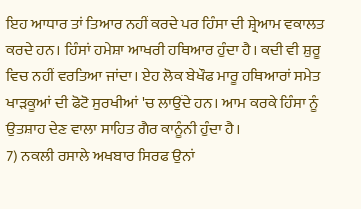ਇਹ ਆਧਾਰ ਤਾਂ ਤਿਆਰ ਨਹੀਂ ਕਰਦੇ ਪਰ ਹਿੰਸਾ ਦੀ ਸ਼੍ਰੇਆਮ ਵਕਾਲਤ ਕਰਦੇ ਹਨ। ਹਿੰਸਾਂ ਹਮੇਸ਼ਾ ਆਖਰੀ ਹਥਿਆਰ ਹੁੰਦਾ ਹੈ। ਕਦੀ ਵੀ ਸ਼ੁਰੂ ਵਿਚ ਨਹੀਂ ਵਰਤਿਆ ਜਾਂਦਾ। ਏਹ ਲੋਕ ਬੇਖੌਫ ਮਾਰੂ ਹਥਿਆਰਾਂ ਸਮੇਤ ਖਾੜਕੂਆਂ ਦੀ ਫੋਟੋ ਸੁਰਖੀਆਂ 'ਚ ਲਾਉਂਦੇ ਹਨ। ਆਮ ਕਰਕੇ ਹਿੰਸਾ ਨੂੰ ਉਤਸ਼ਾਹ ਦੇਣ ਵਾਲਾ ਸਾਹਿਤ ਗੈਰ ਕਾਨੂੰਨੀ ਹੁੰਦਾ ਹੈ।
7) ਨਕਲੀ ਰਸਾਲੇ ਅਖਬਾਰ ਸਿਰਫ ਉਨਾਂ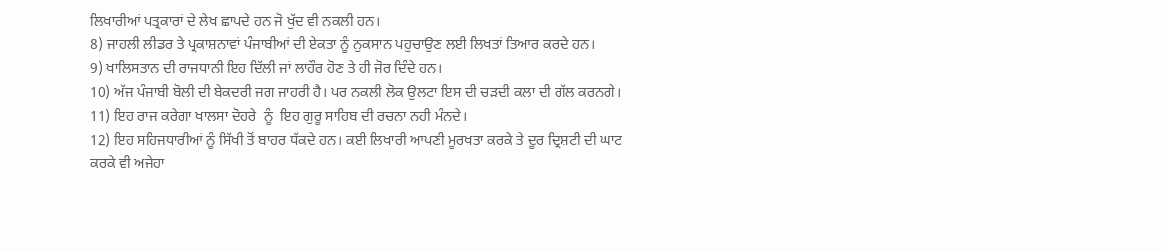ਲਿਖਾਰੀਆਂ ਪਤ੍ਰਕਾਰਾਂ ਦੇ ਲੇਖ ਛਾਪਦੇ ਹਨ ਜੋ ਖੁੱਦ ਵੀ ਨਕਲੀ ਹਨ।
8) ਜਾਹਲੀ ਲੀਡਰ ਤੇ ਪ੍ਰਕਾਸ਼ਨਾਵਾਂ ਪੰਜਾਬੀਆਂ ਦੀ ਏਕਤਾ ਨੂੰ ਨੁਕਸਾਨ ਪਹੁਚਾਉਣ ਲਈ ਲਿਖਤਾਂ ਤਿਆਰ ਕਰਦੇ ਹਨ।
9) ਖਾਲਿਸਤਾਨ ਦੀ ਰਾਜਧਾਨੀ ਇਹ ਦਿੱਲੀ ਜਾਂ ਲਾਹੌਰ ਹੋਣ ਤੇ ਹੀ ਜੋਰ ਦਿੰਦੇ ਹਨ।
10) ਅੱਜ ਪੰਜਾਬੀ ਬੋਲੀ ਦੀ ਬੇਕਦਰੀ ਜਗ ਜਾਹਰੀ ਹੈ। ਪਰ ਨਕਲੀ ਲੋਕ ਉਲਟਾ ਇਸ ਦੀ ਚੜਦੀ ਕਲਾ ਦੀ ਗੱਲ ਕਰਨਗੇ।
11) ਇਹ ਰਾਜ ਕਰੇਗਾ ਖਾਲਸਾ ਦੋਹਰੇ  ਨੂੰ  ਇਹ ਗੁਰੂ ਸਾਹਿਬ ਦੀ ਰਚਨਾ ਨਹੀ ਮੰਨਦੇ।
12) ਇਹ ਸਹਿਜਧਾਰੀਆਂ ਨੂੰ ਸਿੱਖੀ ਤੋਂ ਬਾਹਰ ਧੱਕਦੇ ਹਨ। ਕਈ ਲਿਖਾਰੀ ਆਪਣੀ ਮੂਰਖਤਾ ਕਰਕੇ ਤੇ ਦੂਰ ਦ੍ਰਿਸ਼ਟੀ ਦੀ ਘਾਟ ਕਰਕੇ ਵੀ ਅਜੇਹਾ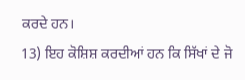ਕਰਦੇ ਹਨ।
13) ਇਹ ਕੋਸ਼ਿਸ਼ ਕਰਦੀਆਂ ਹਨ ਕਿ ਸਿੱਖਾਂ ਦੇ ਜੋ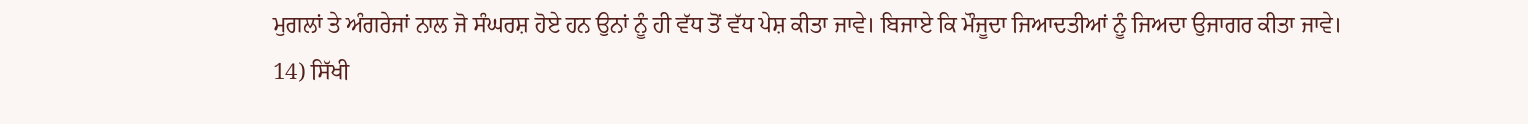ਮੁਗਲਾਂ ਤੇ ਅੰਗਰੇਜਾਂ ਨਾਲ ਜੋ ਸੰਘਰਸ਼ ਹੋਏ ਹਨ ਉਨਾਂ ਨੂੰ ਹੀ ਵੱਧ ਤੋਂ ਵੱਧ ਪੇਸ਼ ਕੀਤਾ ਜਾਵੇ। ਬਿਜਾਏ ਕਿ ਮੌਜੂਦਾ ਜਿਆਦਤੀਆਂ ਨੂੰ ਜਿਅਦਾ ਉਜਾਗਰ ਕੀਤਾ ਜਾਵੇ।
14) ਸਿੱਖੀ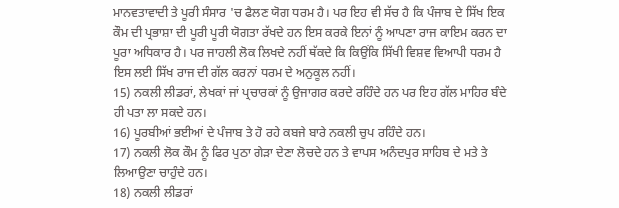ਮਾਨਵਤਾਵਾਦੀ ਤੇ ਪੂਰੀ ਸੰਸਾਰ 'ਚ ਫੈਲਣ ਯੋਗ ਧਰਮ ਹੈ। ਪਰ ਇਹ ਵੀ ਸੱਚ ਹੈ ਕਿ ਪੰਜਾਬ ਦੇ ਸਿੱਖ ਇਕ ਕੌਮ ਦੀ ਪ੍ਰਭਾਸ਼ਾ ਦੀ ਪੂਰੀ ਪੂਰੀ ਯੋਗਤਾ ਰੱਖਦੇ ਹਨ ਇਸ ਕਰਕੇ ਇਨਾਂ ਨੂੰ ਆਪਣਾ ਰਾਜ ਕਾਇਮ ਕਰਨ ਦਾ ਪੂਰਾ ਅਧਿਕਾਰ ਹੈ। ਪਰ ਜਾਹਲੀ ਲੋਕ ਲਿਖਦੇ ਨਹੀਂ ਥੱਕਦੇ ਕਿ ਕਿਉਂਕਿ ਸਿੱਖੀ ਵਿਸ਼ਵ ਵਿਆਪੀ ਧਰਮ ਹੈ ਇਸ ਲਈ ਸਿੱਖ ਰਾਜ ਦੀ ਗੱਲ ਕਰਨਾਂ ਧਰਮ ਦੇ ਅਨੁਕੂਲ ਨਹੀਂ।
15) ਨਕਲੀ ਲੀਡਰਾਂ, ਲੇਖਕਾਂ ਜਾਂ ਪ੍ਰਚਾਰਕਾਂ ਨੂੰ ਉਜਾਗਰ ਕਰਦੇ ਰਹਿੰਦੇ ਹਨ ਪਰ ਇਹ ਗੱਲ ਮਾਹਿਰ ਬੰਦੇ ਹੀ ਪਤਾ ਲਾ ਸਕਦੇ ਹਨ।
16) ਪੂਰਬੀਆਂ ਭਈਆਂ ਦੇ ਪੰਜਾਬ ਤੇ ਹੋ ਰਹੇ ਕਬਜੇ ਬਾਰੇ ਨਕਲੀ ਚੁਪ ਰਹਿੰਦੇ ਹਨ।
17) ਨਕਲੀ ਲੋਕ ਕੌਮ ਨੂੰ ਫਿਰ ਪੁਠਾ ਗੇੜਾ ਦੇਣਾ ਲੋਚਦੇ ਹਨ ਤੇ ਵਾਪਸ ਅਨੰਦਪੁਰ ਸਾਹਿਬ ਦੇ ਮਤੇ ਤੇ ਲਿਆਉਣਾ ਚਾਹੁੰਦੇ ਹਨ।
18) ਨਕਲੀ ਲੀਡਰਾਂ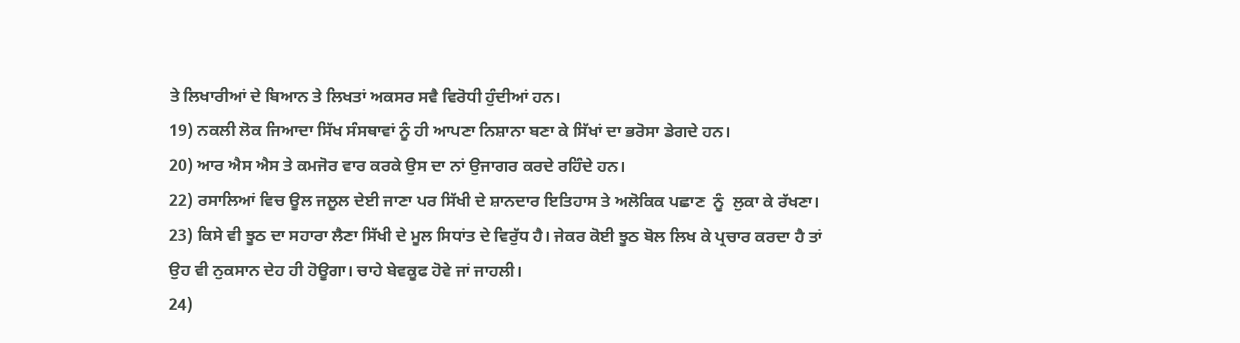ਤੇ ਲਿਖਾਰੀਆਂ ਦੇ ਬਿਆਨ ਤੇ ਲਿਖਤਾਂ ਅਕਸਰ ਸਵੈ ਵਿਰੋਧੀ ਹੁੰਦੀਆਂ ਹਨ।
19) ਨਕਲੀ ਲੋਕ ਜਿਆਦਾ ਸਿੱਖ ਸੰਸਥਾਵਾਂ ਨੂੰ ਹੀ ਆਪਣਾ ਨਿਸ਼ਾਨਾ ਬਣਾ ਕੇ ਸਿੱਖਾਂ ਦਾ ਭਰੋਸਾ ਡੇਗਦੇ ਹਨ।
20) ਆਰ ਐਸ ਐਸ ਤੇ ਕਮਜੋਰ ਵਾਰ ਕਰਕੇ ਉਸ ਦਾ ਨਾਂ ਉਜਾਗਰ ਕਰਦੇ ਰਹਿੰਦੇ ਹਨ।
22) ਰਸਾਲਿਆਂ ਵਿਚ ਊਲ ਜਲੂਲ ਦੇਈ ਜਾਣਾ ਪਰ ਸਿੱਖੀ ਦੇ ਸ਼ਾਨਦਾਰ ਇਤਿਹਾਸ ਤੇ ਅਲੋਕਿਕ ਪਛਾਣ  ਨੂੰ  ਲੁਕਾ ਕੇ ਰੱਖਣਾ।
23) ਕਿਸੇ ਵੀ ਝੂਠ ਦਾ ਸਹਾਰਾ ਲੈਣਾ ਸਿੱਖੀ ਦੇ ਮੂਲ ਸਿਧਾਂਤ ਦੇ ਵਿਰੁੱਧ ਹੈ। ਜੇਕਰ ਕੋਈ ਝੂਠ ਬੋਲ ਲਿਖ ਕੇ ਪ੍ਰਚਾਰ ਕਰਦਾ ਹੈ ਤਾਂ ਉਹ ਵੀ ਨੁਕਸਾਨ ਦੇਹ ਹੀ ਹੋਊਗਾ। ਚਾਹੇ ਬੇਵਕੂਫ ਹੋਵੇ ਜਾਂ ਜਾਹਲੀ।
24)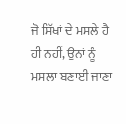ਜੋ ਸਿੱਖਾਂ ਦੇ ਮਸਲੇ ਹੈ ਹੀ ਨਹੀਂ, ਉਨਾਂ ਨੂੰ ਮਸਲਾ ਬਣਾਈ ਜਾਣਾ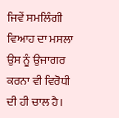ਜਿਵੇਂ ਸਮਲਿੰਗੀ ਵਿਆਹ ਦਾ ਮਸਲਾ ਉਸ ਨੂੰ ਉਜਾਗਰ ਕਰਨਾ ਵੀ ਵਿਰੋਧੀ ਦੀ ਹੀ ਚਾਲ ਹੈ।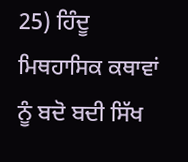25) ਹਿੰਦੂ ਮਿਥਹਾਸਿਕ ਕਥਾਵਾਂ ਨੂੰ ਬਦੋ ਬਦੀ ਸਿੱਖ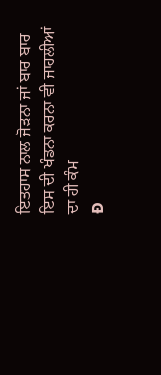ਇਤਹਾਸ ਨਾਲ ਜੋੜਨਾ ਜਾਂ ਬਾਰ ਬਾਰ ਇਸ ਦੀ ਖੰਡਨਾ ਕਰਨਾ ਵੀ ਜਾਹਲੀਆਂ ਦਾ ਹੀ ਕੰਮ
Ð